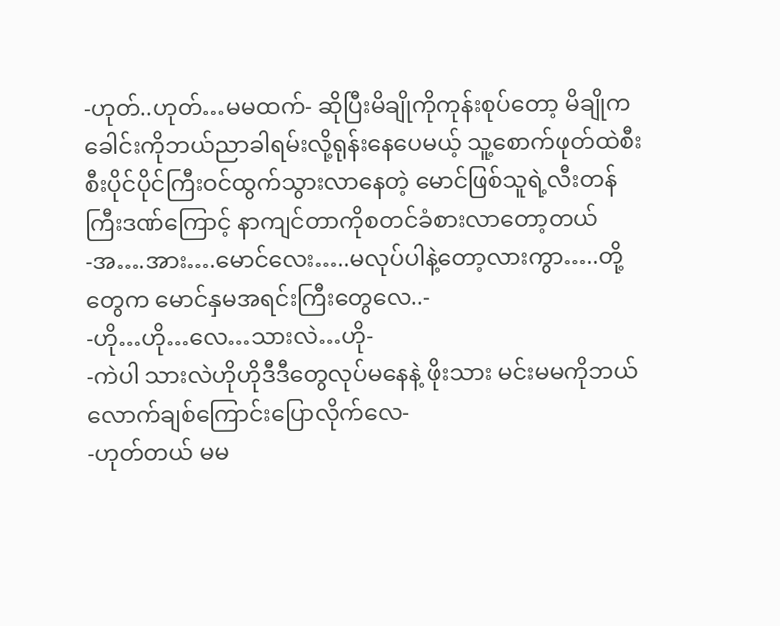-ဟုတ်..ဟုတ်…မမထက်- ဆိုပြီးမိချိုကိုကုန်းစုပ်တော့ မိချိုကခေါင်းကိုဘယ်ညာခါရမ်းလို့ရုန်းနေပေမယ့် သူ့စောက်ဖုတ်ထဲစီးစီးပိုင်ပိုင်ကြီးဝင်ထွက်သွားလာနေတဲ့ မောင်ဖြစ်သူရဲ့လီးတန်ကြီးဒဏ်ကြောင့် နာကျင်တာကိုစတင်ခံစားလာတော့တယ်
-အ….အား….မောင်လေး…..မလုပ်ပါနဲ့တော့လားကွာ…..တို့တွေက မောင်နှမအရင်းကြီးတွေလေ..-
-ဟို…ဟို…လေ…သားလဲ…ဟို-
-ကဲပါ သားလဲဟိုဟိုဒီဒီတွေလုပ်မနေနဲ့ ဖိုးသား မင်းမမကိုဘယ်လောက်ချစ်ကြောင်းပြောလိုက်လေ-
-ဟုတ်တယ် မမ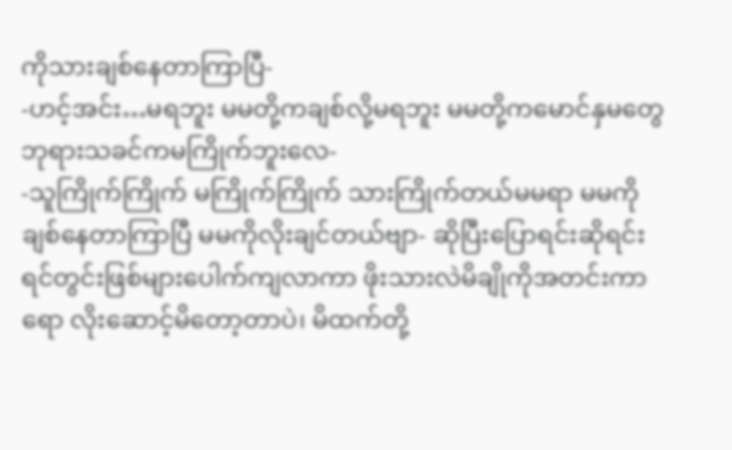ကိုသားချစ်နေတာကြာပြီ-
-ဟင့်အင်း…မရဘူး မမတို့ကချစ်လို့မရဘူး မမတို့ကမောင်နှမတွေ ဘုရားသခင်ကမကြိုက်ဘူးလေ-
-သူကြိုက်ကြိုက် မကြိုက်ကြိုက် သားကြိုက်တယ်မမရာ မမကိုချစ်နေတာကြာပြီ မမကိုလိုးချင်တယ်ဗျာ- ဆိုပြီးပြောရင်းဆိုရင်း ရင်တွင်းဖြစ်များပေါက်ကျလာကာ ဖိုးသားလဲမိချိုကိုအတင်းကာရော လိုးဆောင့်မိတော့တာပဲ၊ မိထက်တို့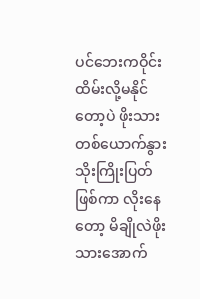ပင်ဘေးကဝိုင်းထိမ်းလို့မနိုင်တော့ပဲ ဖိုးသားတစ်ယောက်နွားသိုးကြိုးပြတ်ဖြစ်ကာ လိုးနေတော့ မိချိုလဲဖိုးသားအောက်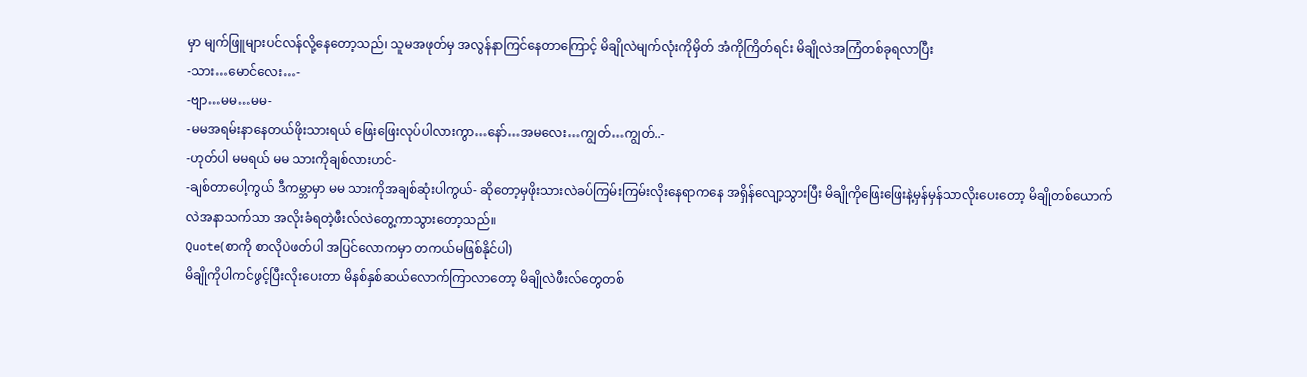မှာ မျက်ဖြူများပင်လန်လို့နေတော့သည်၊ သူမအဖုတ်မှ အလွန်နာကြင်နေတာကြောင့် မိချိုလဲမျက်လုံးကိုမှိတ် အံကိုကြိတ်ရင်း မိချိုလဲအကြံတစ်ခုရလာပြီး
-သား…မောင်လေး…-
-ဗျာ…မမ…မမ-
-မမအရမ်းနာနေတယ်ဖိုးသားရယ် ဖြေးဖြေးလုပ်ပါလားကွာ…နော်…အမလေး…ကျွတ်…ကျွတ်..-
-ဟုတ်ပါ မမရယ် မမ သားကိုချစ်လားဟင်-
-ချစ်တာပေါ့ကွယ် ဒီကမ္ဘာမှာ မမ သားကိုအချစ်ဆုံးပါကွယ်- ဆိုတော့မှဖိုးသားလဲခပ်ကြမ်းကြမ်းလိုးနေရာကနေ အရှိန်လျော့သွားပြီး မိချိုကိုဖြေးဖြေးနဲ့မှန်မှန်သာလိုးပေးတော့ မိချိုတစ်ယောက်လဲအနာသက်သာ အလိုးခံရတဲ့ဖီးလ်လဲတွေ့ကာသွားတော့သည်။
Quote(စာကို စာလိုပဲဖတ်ပါ အပြင်လောကမှာ တကယ်မဖြစ်နိုင်ပါ)
မိချိုကိုပါကင်ဖွင့်ပြီးလိုးပေးတာ မိနစ်နှစ်ဆယ်လောက်ကြာလာတော့ မိချိုလဲဖီးလ်တွေတစ်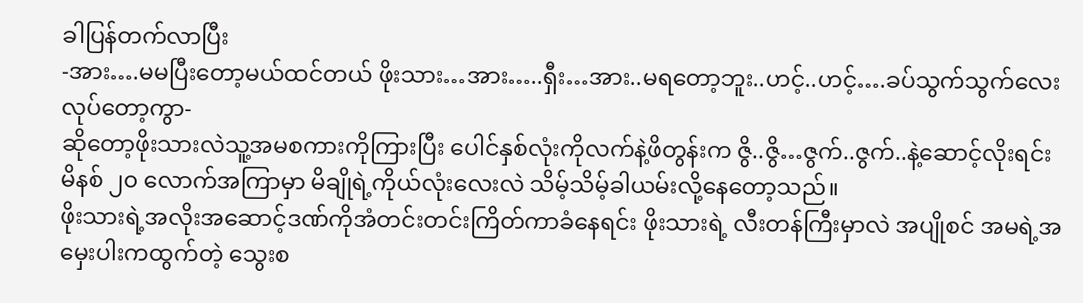ခါပြန်တက်လာပြီး
-အား….မမပြီးတော့မယ်ထင်တယ် ဖိုးသား…အား…..ရှီး…အား..မရတော့ဘူး..ဟင့်..ဟင့်….ခပ်သွက်သွက်လေး လုပ်တော့ကွာ-
ဆိုတော့ဖိုးသားလဲသူ့အမစကားကိုကြားပြီး ပေါင်နှစ်လုံးကိုလက်နဲ့ဖိတွန်းက ဇွိ..ဇွိ…ဇွက်..ဇွက်..နဲ့ဆောင့်လိုးရင်း မိနစ် ၂၀ လောက်အကြာမှာ မိချိုရဲ့ကိုယ်လုံးလေးလဲ သိမ့်သိမ့်ခါယမ်းလို့နေတော့သည်။
ဖိုးသားရဲ့အလိုးအဆောင့်ဒဏ်ကိုအံတင်းတင်းကြိတ်ကာခံနေရင်း ဖိုးသားရဲ့ လီးတန်ကြီးမှာလဲ အပျိုစင် အမရဲ့အမှေးပါးကထွက်တဲ့ သွေးစ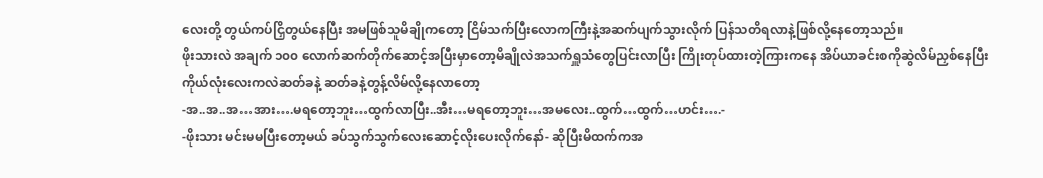လေးတို့ တွယ်ကပ်ငြှိတွယ်နေပြီး အမဖြစ်သူမိချိုကတော့ ငြိမ်သက်ပြီးလောကကြီးနဲ့အဆက်ပျက်သွားလိုက် ပြန်သတိရလာနဲ့ဖြစ်လို့နေတော့သည်။
ဖိုးသားလဲ အချက် ၁၀၀ လောက်ဆက်တိုက်ဆောင့်အပြီးမှာတော့မိချိုလဲအသက်ရှူသံတွေပြင်းလာပြီး ကြိုးတုပ်ထားတဲ့ကြားကနေ အိပ်ယာခင်းစကိုဆွဲလိမ်ညှစ်နေပြီး ကိုယ်လုံးလေးကလဲဆတ်ခနဲ့ ဆတ်ခနဲ့တွန့်လိမ်လို့နေလာတော့
-အ..အ..အ…အား….မရတော့ဘူး…ထွက်လာပြီး..အီး…မရတော့ဘူး…အမလေး..ထွက်…ထွက်…ဟင်း….-
-ဖိုးသား မင်းမမပြီးတော့မယ် ခပ်သွက်သွက်လေးဆောင့်လိုးပေးလိုက်နော်- ဆိုပြီးမိထက်ကအ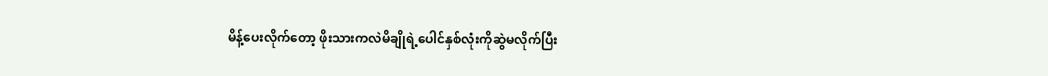မိန့်ပေးလိုက်တော့ ဖိုးသားကလဲမိချိုရဲ့ပေါင်နှစ်လုံးကိုဆွဲမလိုက်ပြီး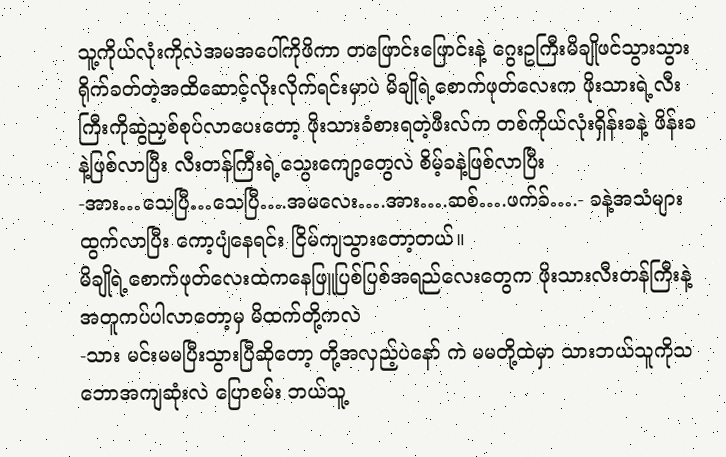သူ့ကိုယ်လုံးကိုလဲအမအပေါ်ကိုဖိကာ တဖြောင်းဖြောင်းနဲ့ ဂွေးဥကြီးမိချိုဖင်သွားသွားရိုက်ခတ်တဲ့အထိဆောင့်လိုးလိုက်ရင်းမှာပဲ မိချိုရဲ့စောက်ဖုတ်လေးက ဖိုးသားရဲ့လီးကြီးကိုဆွဲညှစ်စုပ်လာပေးတော့ ဖိုးသားခံစားရတဲ့ဖီးလ်က တစ်ကိုယ်လုံးရှိန်းခနဲ့ ဖိန်းခနဲ့ဖြစ်လာပြီး လီးတန်ကြီးရဲ့သွေးကျော့တွေလဲ စိမ့်ခနဲ့ဖြစ်လာပြီး
-အား…သေပြီ…သေပြီ….အမလေး….အား….ဆစ်….ဖက်ခ်….- ခနဲ့အသံများထွက်လာပြီး ကော့ပျံနေရင်း ငြိမ်ကျသွားတော့တယ်။
မိချိုရဲ့စောက်ဖုတ်လေးထဲကနေဖြူပြစ်ပြစ်အရည်လေးတွေက ဖိုးသားလီးတန်ကြီးနဲ့အတူကပ်ပါလာတော့မှ မိထက်တို့ကလဲ
-သား မင်းမမပြီးသွားပြီဆိုတော့ တို့အလှည့်ပဲနော် ကဲ မမတို့ထဲမှာ သားဘယ်သူကိုသဘောအကျဆုံးလဲ ပြောစမ်း ဘယ်သူ့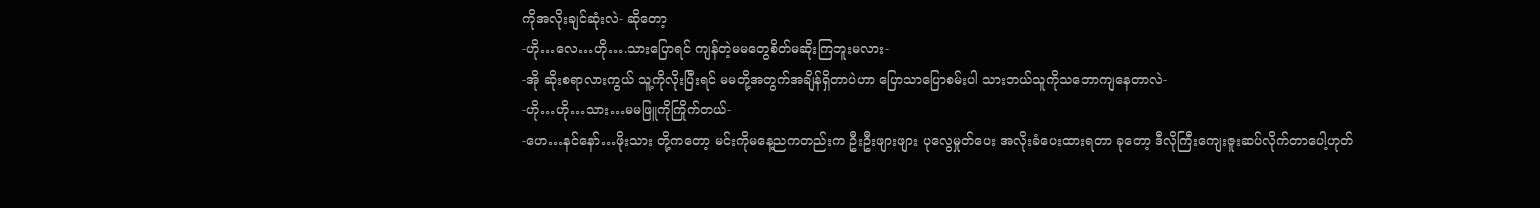ကိုအလိုးချင်ဆုံးလဲ- ဆိုတော့
-ဟို…လေ…ဟို….သားပြောရင် ကျန်တဲ့မမတွေစိတ်မဆိုးကြဘူးမလား-
-အို ဆိုးစရာလားကွယ် သူ့ကိုလိုးပြီးရင် မမတို့အတွက်အချိန်ရှိတာပဲဟာ ပြောသာပြောစမ်းပါ သားဘယ်သူကိုသဘောကျနေတာလဲ-
-ဟို…ဟို…သား…မမဖြူကိုကြိုက်တယ်-
-ဟေ…နင်နော်…ဖိုးသား တို့ကတော့ မင်းကိုမနေ့ညကတည်းက ဦးဦးဖျားဖျား ပုလွေမှုတ်ပေး အလိုးခံပေးထားရတာ ခုတော့ ဒီလိုကြီးကျေးဇူးဆပ်လိုက်တာပေါ့ဟုတ်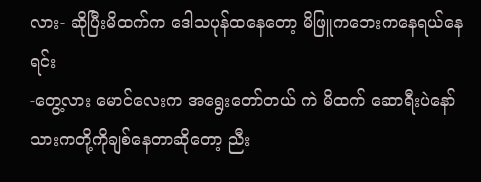လား- ဆိုပြီးမိထက်က ဒေါသပုန်ထနေတော့ မိဖြူကဘေးကနေရယ်နေရင်း
-တွေ့လား မောင်လေးက အရွေးတော်တယ် ကဲ မိထက် ဆောရီးပဲနော် သားကတို့ကိုချစ်နေတာဆိုတော့ ညီး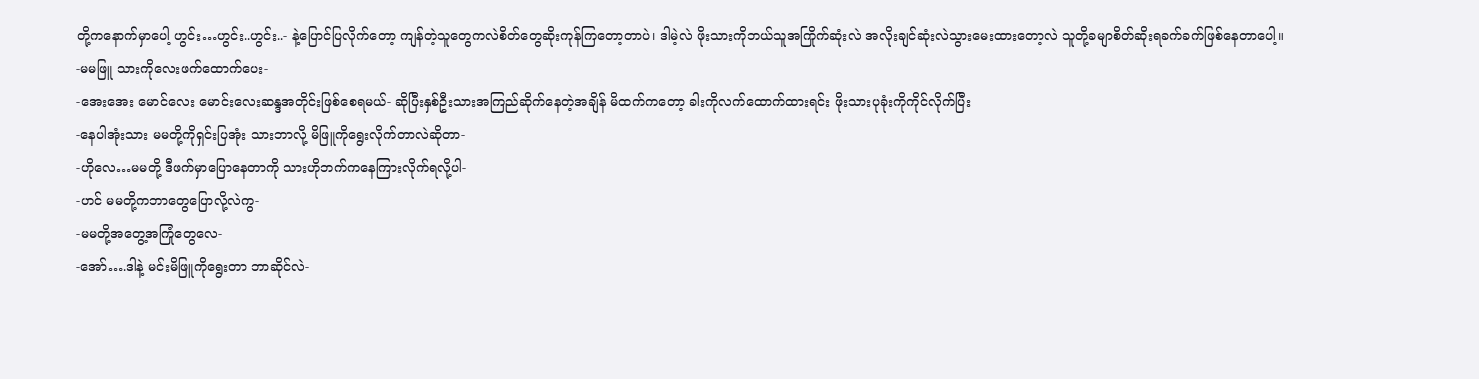တို့ကနောက်မှာပေါ့ ဟွင်း…ဟွင်း..ဟွင်း..- နဲ့ပြောင်ပြလိုက်တော့ ကျန်တဲ့သူတွေကလဲစိတ်တွေဆိုးကုန်ကြတော့တာပဲ၊ ဒါမဲ့လဲ ဖိုးသားကိုဘယ်သူအကြိုက်ဆုံးလဲ အလိုးချင်ဆုံးလဲသွားမေးထားတော့လဲ သူတို့ခမျာစိတ်ဆိုးရခက်ခက်ဖြစ်နေတာပေါ့။
-မမဖြူ သားကိုလေးဖက်ထောက်ပေး-
-အေးအေး မောင်လေး မောင်းလေးဆန္ဒအတိုင်းဖြစ်စေရမယ်- ဆိုပြီးနှစ်ဦးသားအကြည်ဆိုက်နေတဲ့အချိန် မိထက်ကတော့ ခါးကိုလက်ထောက်ထားရင်း ဖိုးသားပုခုံးကိုကိုင်လိုက်ပြီး
-နေပါအုံးသား မမတို့ကိုရှင်းပြအုံး သားဘာလို့ မိဖြူကိုရွေးလိုက်တာလဲဆိုတာ-
-ဟိုလေ…မမတို့ ဒီဖက်မှာပြောနေတာကို သားဟိုဘက်ကနေကြားလိုက်ရလို့ပါ-
-ဟင် မမတို့ကဘာတွေပြောလို့လဲကွ-
-မမတို့အတွေ့အကြုံတွေလေ-
-အော်….ဒါနဲ့ မင်းမိဖြူကိုရွေးတာ ဘာဆိုင်လဲ-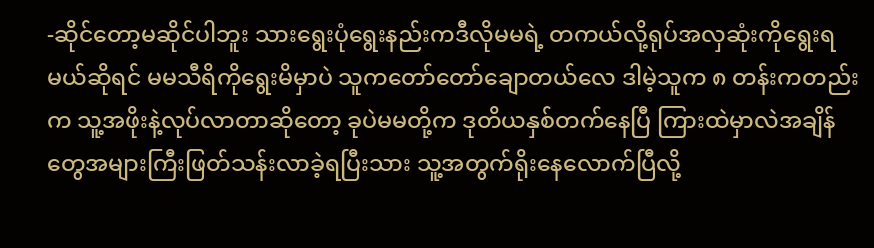-ဆိုင်တော့မဆိုင်ပါဘူး သားရွေးပုံရွေးနည်းကဒီလိုမမရဲ့ တကယ်လို့ရုပ်အလှဆုံးကိုရွေးရမယ်ဆိုရင် မမသီရိကိုရွေးမိမှာပဲ သူကတော်တော်ချောတယ်လေ ဒါမဲ့သူက ၈ တန်းကတည်းက သူ့အဖိုးနဲ့လုပ်လာတာဆိုတော့ ခုပဲမမတို့က ဒုတိယနှစ်တက်နေပြီ ကြားထဲမှာလဲအချိန်တွေအများကြီးဖြတ်သန်းလာခဲ့ရပြီးသား သူ့အတွက်ရိုးနေလောက်ပြီလို့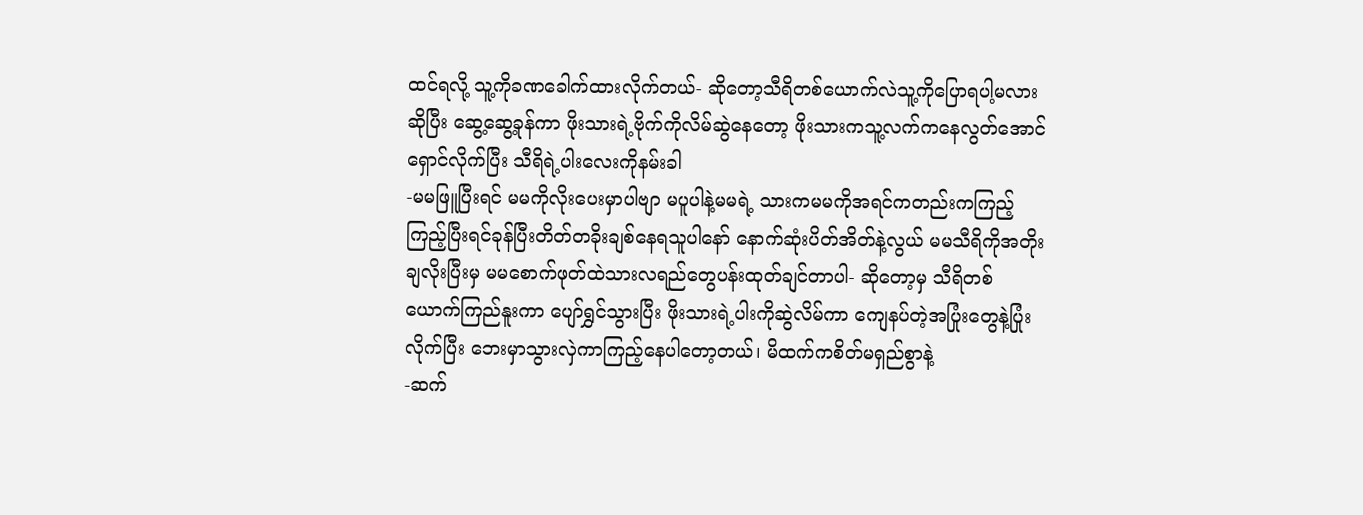ထင်ရလို့ သူ့ကိုခဏခေါက်ထားလိုက်တယ်- ဆိုတော့သီရိတစ်ယောက်လဲသူ့ကိုပြောရပါ့မလားဆိုပြီး ဆွေ့ဆွေ့ခုန်ကာ ဖိုးသားရဲ့ဗိုက်ကိုလိမ်ဆွဲနေတော့ ဖိုးသားကသူ့လက်ကနေလွတ်အောင်ရှောင်လိုက်ပြီး သီရိရဲ့ပါးလေးကိုနမ်းခါ
-မမဖြူပြီးရင် မမကိုလိုးပေးမှာပါဗျာ မပူပါနဲ့မမရဲ့ သားကမမကိုအရင်ကတည်းကကြည့်ကြည့်ပြီးရင်ခုန်ပြီးတိတ်တခိုးချစ်နေရသူပါနော် နောက်ဆုံးပိတ်အိတ်နဲ့လွယ် မမသီရိကိုအတိုးချလိုးပြီးမှ မမစောက်ဖုတ်ထဲသားလရည်တွေပန်းထုတ်ချင်တာပါ- ဆိုတော့မှ သီရိတစ်ယောက်ကြည်နူးကာ ပျော်ရွှင်သွားပြီး ဖိုးသားရဲ့ပါးကိုဆွဲလိမ်ကာ ကျေနပ်တဲ့အပြုံးတွေနဲ့ပြုံးလိုက်ပြီး ဘေးမှာသွားလှဲကာကြည့်နေပါတော့တယ်၊ မိထက်ကစိတ်မရှည်စွာနဲ့
-ဆက်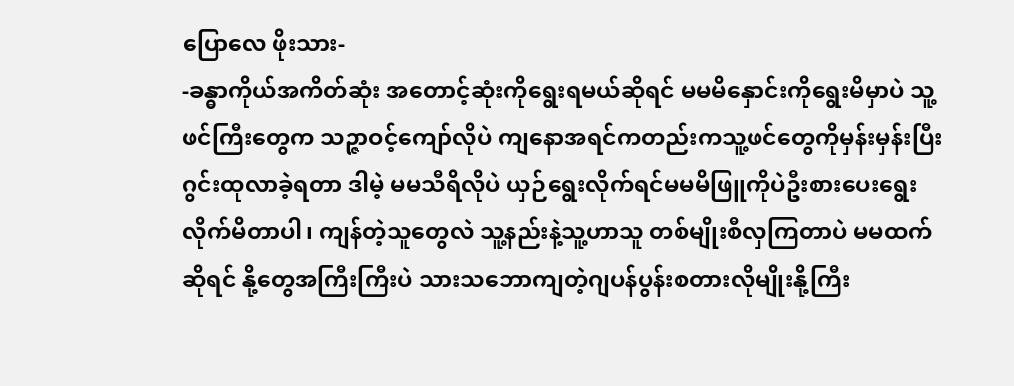ပြောလေ ဖိုးသား-
-ခန္ဓာကိုယ်အကိတ်ဆုံး အတောင့်ဆုံးကိုရွေးရမယ်ဆိုရင် မမမိနှောင်းကိုရွေးမိမှာပဲ သူ့ဖင်ကြီးတွေက သဉ္ဇာဝင့်ကျော်လိုပဲ ကျနောအရင်ကတည်းကသူ့ဖင်တွေကိုမှန်းမှန်းပြီးဂွင်းထုလာခဲ့ရတာ ဒါမဲ့ မမသီရိလိုပဲ ယှဉ်ရွေးလိုက်ရင်မမမိဖြူကိုပဲဦးစားပေးရွေးလိုက်မိတာပါ၊ ကျန်တဲ့သူတွေလဲ သူ့နည်းနဲ့သူ့ဟာသူ တစ်မျိုးစီလှကြတာပဲ မမထက်ဆိုရင် နို့တွေအကြီးကြီးပဲ သားသဘောကျတဲ့ဂျပန်ပွန်းစတားလိုမျိုးနို့ကြီး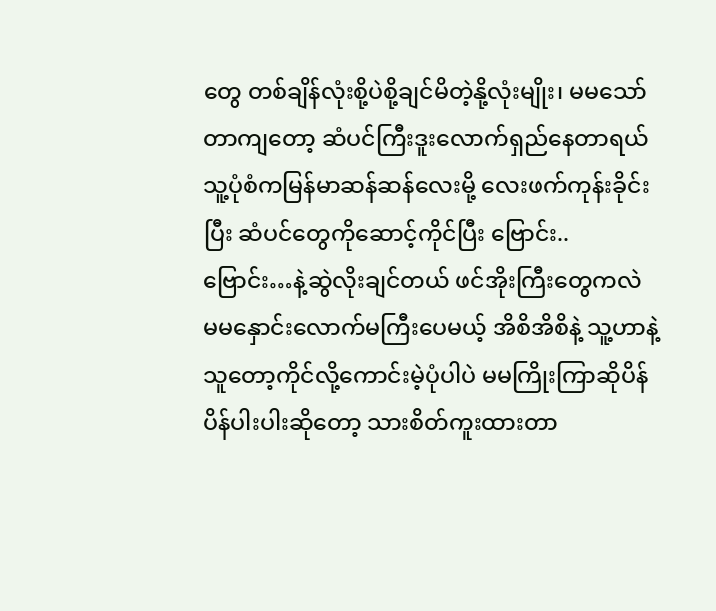တွေ တစ်ချိန်လုံးစို့ပဲစို့ချင်မိတဲ့နို့လုံးမျိုး၊ မမသော်တာကျတော့ ဆံပင်ကြီးဒူးလောက်ရှည်နေတာရယ် သူ့ပုံစံကမြန်မာဆန်ဆန်လေးမို့ လေးဖက်ကုန်းခိုင်းပြီး ဆံပင်တွေကိုဆောင့်ကိုင်ပြီး ဗြောင်း..ဗြောင်း…နဲ့ဆွဲလိုးချင်တယ် ဖင်အိုးကြီးတွေကလဲ မမနှောင်းလောက်မကြီးပေမယ့် အိစိအိစိနဲ့ သူ့ဟာနဲ့သူတော့ကိုင်လို့ကောင်းမဲ့ပုံပါပဲ မမကြိုးကြာဆိုပိန်ပိန်ပါးပါးဆိုတော့ သားစိတ်ကူးထားတာ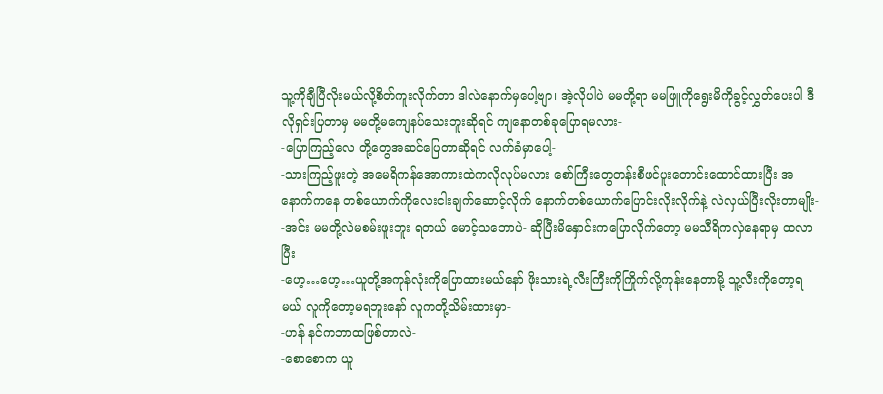သူ့ကိုချီပြီလိုးမယ်လို့စိတ်ကူးလိုက်တာ ဒါလဲနောက်မှပေါ့ဗျာ၊ အဲ့လိုပါပဲ မမတို့ရာ မမဖြူကိုရွေးမိကိုခွင့်လွှတ်ပေးပါ ဒီလိုရှင်းပြတာမှ မမတို့မကျေနပ်သေးဘူးဆိုရင် ကျနောတစ်ခုပြောရမလား-
-ပြောကြည့်လေ တို့တွေအဆင်ပြေတာဆိုရင် လက်ခံမှာပေါ့-
-သားကြည့်ဖူးတဲ့ အမေရိကန်အောကားထဲကလိုလုပ်မလား စော်ကြီးတွေတန်းစီဖင်ပူးတောင်းထောင်ထားပြီး အနောက်ကနေ တစ်ယောက်ကိုလေးငါးချက်ဆောင့်လိုက် နောက်တစ်ယောက်ပြောင်းလိုးလိုက်နဲ့ လဲလှယ်ပြီးလိုးတာမျိုး-
-အင်း မမတို့လဲမစမ်းဖူးဘူး ရတယ် မောင့်သဘောပဲ- ဆိုပြီးမိနှောင်းကပြောလိုက်တော့ မမသီရိကလှဲနေရာမှ ထလာပြီး
-ဟေ့…ဟေ့…ယူတို့အကုန်လုံးကိုပြောထားမယ်နော် ဖိုးသားရဲ့လီးကြီးကိုကြိုက်လို့ကုန်းနေတာမို့ သူ့လီးကိုတော့ရမယ် လူကိုတော့မရဘူးနော် လူကတို့သိမ်းထားမှာ-
-ဟန် နင်ကဘာထဖြစ်တာလဲ-
-စောစောက ယူ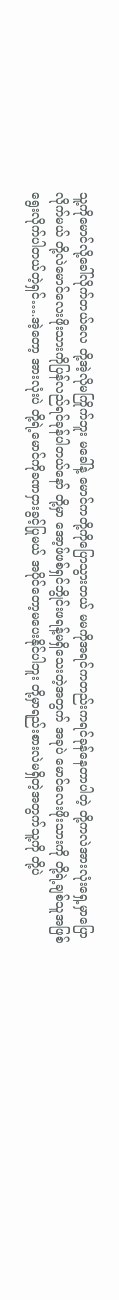သူ့ကိုမောင်လို့ခေါ်လိုက်တယ်လေ တို့အဲ့လိုမကြိုက်ဘူး မခေါ်နဲ့ မောင်ကတို့ကိုပြောသွားတယ် မမကိုအရင်ကတည်းကရင်ခုန်နေတာပါတဲ့ တို့ကလဲအားလုံးရှေ့မှာပြောလိုက်မယ် တို့လဲမောင်လေးဖိုးသားကိုပြန်လည်ရင်ခုန်ပါတယ်နော် တို့မှာ အော့ဖ်ဖစ်ရှင်ဘွိုင်းဖရန့်မရှိသေးတဲ့အတွက် အခုပဲ မောင်လေးဖိုးသားကို တို့ရဲ့ချစ်သူအဖြစ်ရွေးလိုက်ပါတယ်တဲ့ရှင်….အဲ့တော့ အားလုံးပဲ တို့ရဲ့မောင်ကိုခဏငှားခွင့်ပြုမယ် အပိုင်တော့မပေးနိုင်ပါဘူး တို့မှာရည်းစားလဲမရှိတဲ့အတွက်သူ့ကို တို့ပဲ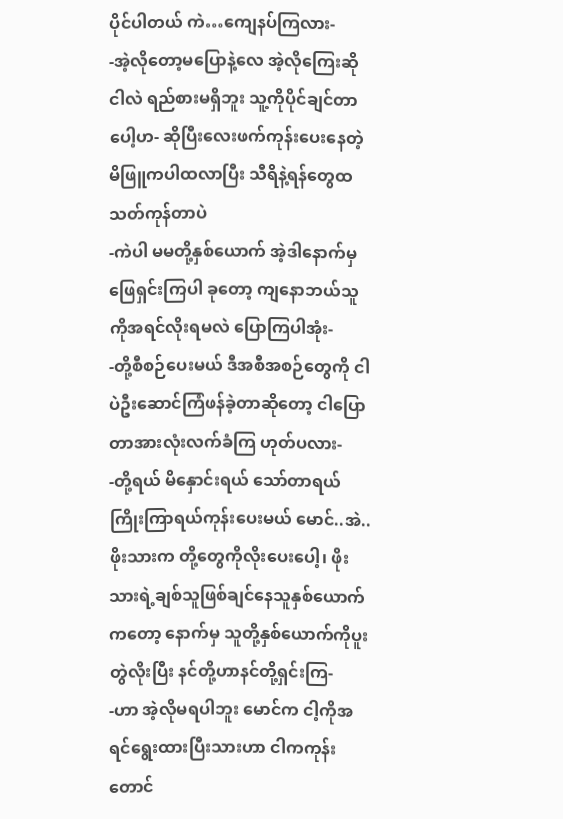ပိုင်ပါတယ် ကဲ…ကျေနပ်ကြလား-
-အဲ့လိုတော့မပြောနဲ့လေ အဲ့လိုကြေးဆို ငါလဲ ရည်စားမရှိဘူး သူ့ကိုပိုင်ချင်တာပေါ့ဟ- ဆိုပြီးလေးဖက်ကုန်းပေးနေတဲ့မိဖြူကပါထလာပြီး သီရိနဲ့ရန်တွေထသတ်ကုန်တာပဲ
-ကဲပါ မမတို့နှစ်ယောက် အဲ့ဒါနောက်မှဖြေရှင်းကြပါ ခုတော့ ကျနောဘယ်သူကိုအရင်လိုးရမလဲ ပြောကြပါအုံး-
-တို့စီစဉ်ပေးမယ် ဒီအစီအစဉ်တွေကို ငါပဲဦးဆောင်ကြံဖန်ခဲ့တာဆိုတော့ ငါပြောတာအားလုံးလက်ခံကြ ဟုတ်ပလား-
-တို့ရယ် မိနှောင်းရယ် သော်တာရယ် ကြိုးကြာရယ်ကုန်းပေးမယ် မောင်..အဲ..ဖိုးသားက တို့တွေကိုလိုးပေးပေါ့၊ ဖိုးသားရဲ့ချစ်သူဖြစ်ချင်နေသူနှစ်ယောက်ကတော့ နောက်မှ သူတို့နှစ်ယောက်ကိုပူးတွဲလိုးပြီး နင်တို့ဟာနင်တို့ရှင်းကြ-
-ဟာ အဲ့လိုမရပါဘူး မောင်က ငါ့ကိုအရင်ရွေးထားပြီးသားဟာ ငါကကုန်းတောင်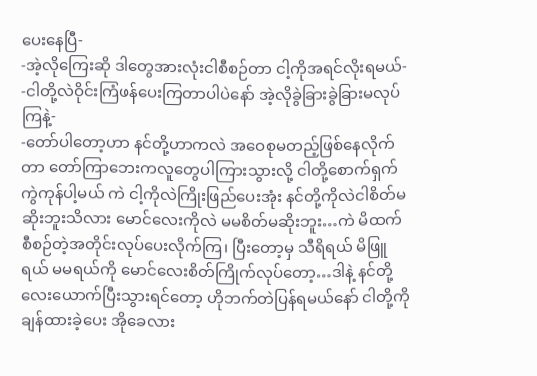ပေးနေပြီ-
-အဲ့လိုကြေးဆို ဒါတွေအားလုံးငါစီစဉ်တာ ငါ့ကိုအရင်လိုးရမယ်-
-ငါတို့လဲဝိုင်းကြံဖန်ပေးကြတာပါပဲနော် အဲ့လိုခွဲခြားခွဲခြားမလုပ်ကြနဲ့-
-တော်ပါတော့ဟာ နင်တို့ဟာကလဲ အဝေစုမတည့်ဖြစ်နေလိုက်တာ တော်ကြာဘေးကလူတွေပါကြားသွားလို့ ငါတို့စောက်ရှက်ကွဲကုန်ပါ့မယ် ကဲ ငါ့ကိုလဲကြိုးဖြည်ပေးအုံး နင်တို့ကိုလဲငါစိတ်မဆိုးဘူးသိလား မောင်လေးကိုလဲ မမစိတ်မဆိုးဘူး…ကဲ မိထက်စီစဉ်တဲ့အတိုင်းလုပ်ပေးလိုက်ကြ၊ ပြီးတော့မှ သီရိရယ် မိဖြူရယ် မမရယ်ကို မောင်လေးစိတ်ကြိုက်လုပ်တော့…ဒါနဲ့ နင်တို့လေးယောက်ပြီးသွားရင်တော့ ဟိုဘက်တဲပြန်ရမယ်နော် ငါတို့ကိုချန်ထားခဲ့ပေး အိုခေလား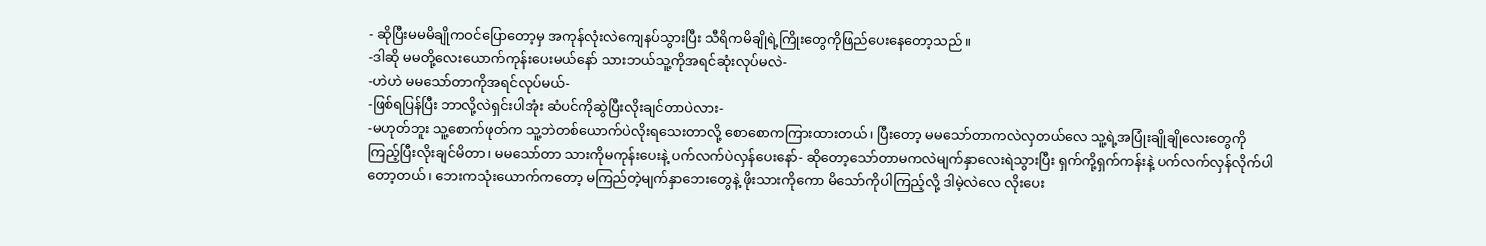- ဆိုပြီးမမမိချိုကဝင်ပြောတော့မှ အကုန်လုံးလဲကျေနပ်သွားပြီး သီရိကမိချိုရဲ့ကြိုးတွေကိုဖြည်ပေးနေတော့သည်။
-ဒါဆို မမတို့လေးယောက်ကုန်းပေးမယ်နော် သားဘယ်သူ့ကိုအရင်ဆုံးလုပ်မလဲ-
-ဟဲဟဲ မမသော်တာကိုအရင်လုပ်မယ်-
-ဖြစ်ရပြန်ပြီး ဘာလို့လဲရှင်းပါအုံး ဆံပင်ကိုဆွဲပြီးလိုးချင်တာပဲလား-
-မဟုတ်ဘူး သူ့စောက်ဖုတ်က သူ့ဘဲတစ်ယောက်ပဲလိုးရသေးတာလို့ စောစောကကြားထားတယ်၊ ပြီးတော့ မမသော်တာကလဲလှတယ်လေ သူ့ရဲ့အပြုံးချိုချိုလေးတွေကိုကြည့်ပြီးလိုးချင်မိတာ၊ မမသော်တာ သားကိုမကုန်းပေးနဲ့ ပက်လက်ပဲလှန်ပေးနော်- ဆိုတော့သော်တာမကလဲမျက်နှာလေးရဲသွားပြီး ရှက်ကို့ရှက်ကန်းနဲ့ ပက်လက်လှန်လိုက်ပါတော့တယ်၊ ဘေးကသုံးယောက်ကတော့ မကြည်တဲ့မျက်နှာဘေးတွေနဲ့ ဖိုးသားကိုကော မိသော်ကိုပါကြည့်လို့ ဒါမဲ့လဲလေ လိုးပေး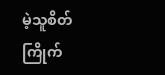မဲ့သူစိတ်ကြိုက်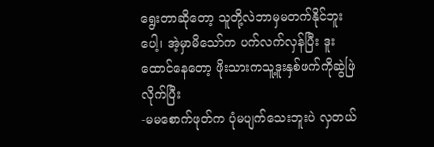ရွေးတာဆိုတော့ သူတို့လဲဘာမှမတက်နိုင်ဘူးပေါ့၊ အဲ့မှာမိသော်က ပက်လက်လှန်ပြီး ဒူးထောင်နေတော့ ဖိုးသားကသူ့ဒူးနှစ်ဖက်ကိုဆွဲဖြဲလိုက်ပြီး
-မမစောက်ဖုတ်က ပုံမပျက်သေးဘူးပဲ လှတယ်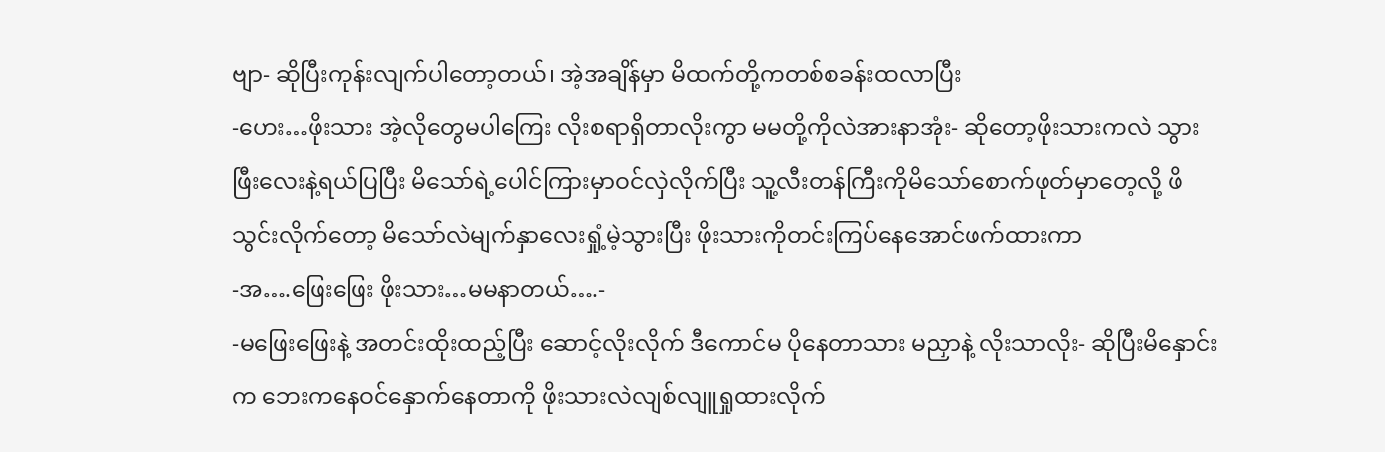ဗျာ- ဆိုပြီးကုန်းလျက်ပါတော့တယ်၊ အဲ့အချိန်မှာ မိထက်တို့ကတစ်စခန်းထလာပြီး
-ဟေး…ဖိုးသား အဲ့လိုတွေမပါကြေး လိုးစရာရှိတာလိုးကွာ မမတို့ကိုလဲအားနာအုံး- ဆိုတော့ဖိုးသားကလဲ သွားဖြီးလေးနဲ့ရယ်ပြပြီး မိသော်ရဲ့ပေါင်ကြားမှာဝင်လှဲလိုက်ပြီး သူ့လီးတန်ကြီးကိုမိသော်စောက်ဖုတ်မှာတေ့လို့ ဖိသွင်းလိုက်တော့ မိသော်လဲမျက်နှာလေးရှုံ့မဲ့သွားပြီး ဖိုးသားကိုတင်းကြပ်နေအောင်ဖက်ထားကာ
-အ….ဖြေးဖြေး ဖိုးသား…မမနာတယ်….-
-မဖြေးဖြေးနဲ့ အတင်းထိုးထည့်ပြီး ဆောင့်လိုးလိုက် ဒီကောင်မ ပိုနေတာသား မညှာနဲ့ လိုးသာလိုး- ဆိုပြီးမိနှောင်းက ဘေးကနေဝင်နှောက်နေတာကို ဖိုးသားလဲလျစ်လျူရှုထားလိုက်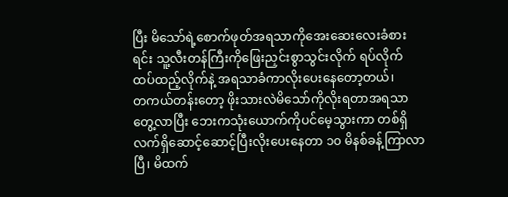ပြီး မိသော်ရဲ့စောက်ဖုတ်အရသာကိုအေးဆေးလေးခံစားရင်း သူ့လီးတန်ကြီးကိုဖြေးညှင်းစွာသွင်းလိုက် ရပ်လိုက် ထပ်ထည့်လိုက်နဲ့ အရသာခံကာလိုးပေးနေတော့တယ်၊
တကယ်တန်းတော့ ဖိုးသားလဲမိသော်ကိုလိုးရတာအရသာတွေ့လာပြီး ဘေးကသုံးယောက်ကိုပင်မေ့သွားကာ တစ်ရှိလက်ရှိဆောင့်ဆောင့်ပြီးလိုးပေးနေတာ ၁၀ မိနစ်ခန့်ကြာလာပြီ၊ မိထက်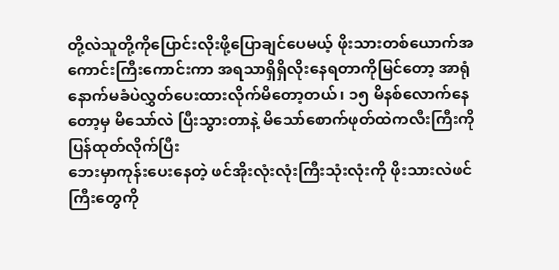တို့လဲသူတို့ကိုပြောင်းလိုးဖို့ပြောချင်ပေမယ့် ဖိုးသားတစ်ယောက်အကောင်းကြီးကောင်းကာ အရသာရှိရှိလိုးနေရတာကိုမြင်တော့ အာရုံနောက်မခံပဲလွှတ်ပေးထားလိုက်မိတော့တယ်၊ ၁၅ မိနစ်လောက်နေတော့မှ မိသော်လဲ ပြီးသွားတာနဲ့ မိသော်စောက်ဖုတ်ထဲကလီးကြီးကိုပြန်ထုတ်လိုက်ပြီး
ဘေးမှာကုန်းပေးနေတဲ့ ဖင်အိုးလုံးလုံးကြီးသုံးလုံးကို ဖိုးသားလဲဖင်ကြီးတွေကို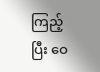ကြည့်ပြီး ဝေ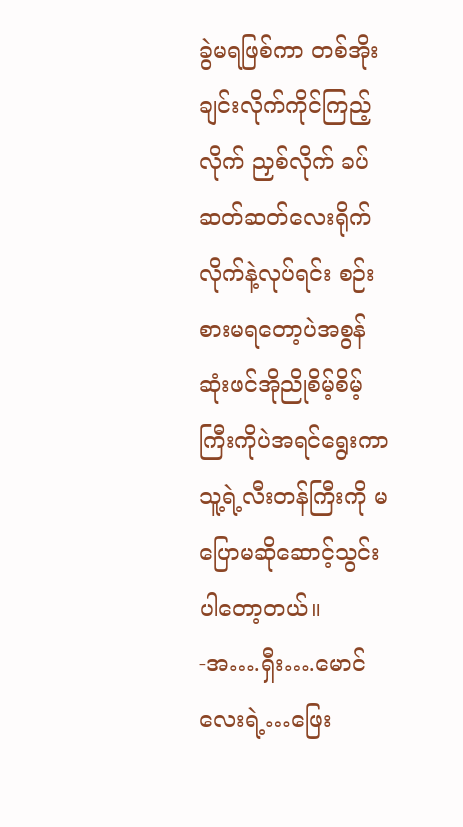ခွဲမရဖြစ်ကာ တစ်အိုးချင်းလိုက်ကိုင်ကြည့်လိုက် ညှစ်လိုက် ခပ်ဆတ်ဆတ်လေးရိုက်လိုက်နဲ့လုပ်ရင်း စဉ်းစားမရတော့ပဲအစွန်ဆုံးဖင်အိုညိုစိမ့်စိမ့်ကြီးကိုပဲအရင်ရွေးကာ သူ့ရဲ့လီးတန်ကြီးကို မပြောမဆိုဆောင့်သွင်းပါတော့တယ်။
-အ….ရှီး….မောင်လေးရဲ့…ဖြေး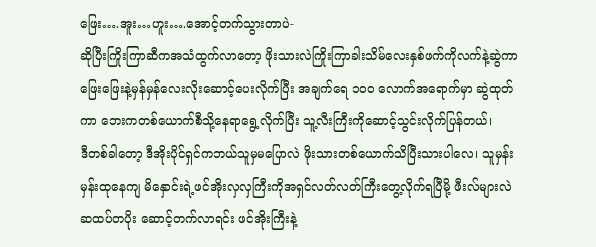ဖြေး….အူး…ဟူး….အောင့်တက်သွားတာပဲ-
ဆိုပြီးကြိုးကြာဆီကအသံထွက်လာတော့ ဖိုးသားလဲကြိုးကြာခါးသိမ်လေးနှစ်ဖက်ကိုလက်နဲ့ဆွဲကာ ဖြေးဖြေးနဲ့မှန်မှန်လေးလိုးဆောင့်ပေးလိုက်ပြီး အချက်ရေ ၁၀၀ လောက်အရောက်မှာ ဆွဲထုတ်ကာ ဘေးကတစ်ယောက်စီသို့နေရာရွေ့လိုက်ပြီး သူ့လီးကြီးကိုဆောင့်သွင်းလိုက်ပြန်တယ်၊
ဒီတစ်ခါတော့ ဒီအိုးပိုင်ရှင်ကဘယ်သူမှမပြောလဲ ဖိုးသားတစ်ယောက်သိပြီးသားပါလေ၊ သူမှန်းမှန်းထုနေကျ မိနှောင်းရဲ့ဖင်အိုးလှလှကြီးကိုအရှင်လတ်လတ်ကြီးတွေ့လိုက်ရပြီမို့ ဖီးလ်များလဲ ဆထပ်တပိုး ဆောင့်တက်လာရင်း ဖင်အိုးကြီးနဲ့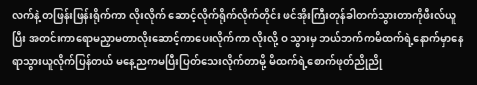လက်နဲ့ တဖြန်းဖြန်းရိုက်ကာ လိုးလိုက် ဆောင့်လိုက်ရိုက်လိုက်တိုင်း ဖင်အိုးကြီးတုန်ခါတက်သွားတာကိုဖီးလ်ယူပြီး အတင်းကာရောမညှာမတာလိုးဆောင့်ကာပေးလိုက်ကာ လိုးလို့ ဝ သွားမှ ဘယ်ဘက်ကမိထက်ရဲ့နောက်မှာနေရာသွားယူလိုက်ပြန်တယ် မနေ့ညကမပြီးပြတ်သေးလိုက်တာမို့ မိထက်ရဲ့စောက်ဖုတ်ညိုညို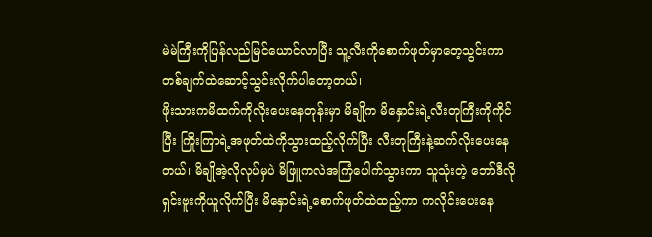မဲမဲကြီးကိုပြန်လည်မြင်ယောင်လာပြီး သူ့လီးကိုစောက်ဖုတ်မှာတေ့သွင်းကာ တစ်ချက်ထဲဆောင့်သွင်းလိုက်ပါတော့တယ်၊
ဖိုးသားကမိထက်ကိုလိုးပေးနေတုန်းမှာ မိချိုက မိနှောင်းရဲ့လီးတုကြီးကိုကိုင်ပြီး ကြိုးကြာရဲ့အဖုတ်ထဲကိုသွားထည့်လိုက်ပြီး လီးတုကြီးနဲ့ဆက်လိုးပေးနေတယ်၊ မိချိုအဲ့လိုလုပ်မှပဲ မိဖြူကလဲအကြံပေါက်သွားကာ သူသုံးတဲ့ ဘော်ဒီလိုရှင်းဗူးကိုယူလိုက်ပြီး မိနှောင်းရဲ့စောက်ဖုတ်ထဲထည့်ကာ ကလိုင်းပေးနေ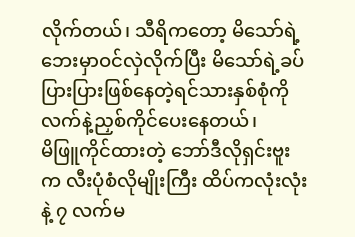လိုက်တယ်၊ သီရိကတော့ မိသော်ရဲ့ဘေးမှာဝင်လှဲလိုက်ပြီး မိသော်ရဲ့ခပ်ပြားပြားဖြစ်နေတဲ့ရင်သားနှစ်စုံကိုလက်နဲ့ညှစ်ကိုင်ပေးနေတယ်၊
မိဖြူကိုင်ထားတဲ့ ဘော်ဒီလိုရှင်းဗူးက လီးပုံစံလိုမျိုးကြီး ထိပ်ကလုံးလုံးနဲ့ ၇ လက်မ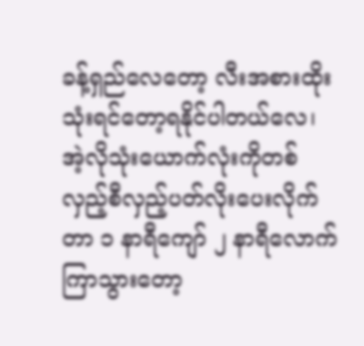ခန့်ရှည်လေတော့ လီးအစားထိုးသုံးရင်တော့ရနိုင်ပါတယ်လေ၊ အဲ့လိုသုံးယောက်လုံးကိုတစ်လှည့်စီလှည့်ပတ်လိုးပေးလိုက်တာ ၁ နာရီကျော် ၂ နာရီလောက်ကြာသွားတော့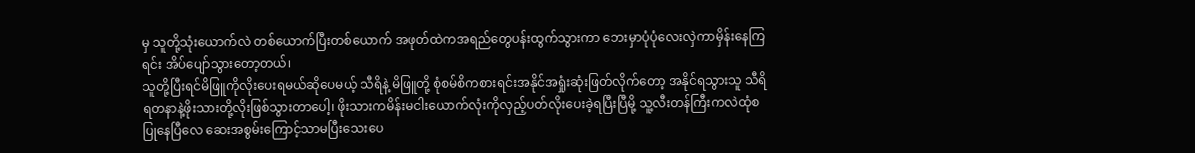မှ သူတို့သုံးယောက်လဲ တစ်ယောက်ပြီးတစ်ယောက် အဖုတ်ထဲကအရည်တွေပန်းထွက်သွားကာ ဘေးမှာပုံပုံလေးလှဲကာမှိန်းနေကြရင်း အိပ်ပျော်သွားတော့တယ်၊
သူတို့ပြီးရင်မိဖြူကိုလိုးပေးရမယ်ဆိုပေမယ့် သီရိနဲ့ မိဖြူတို့ စုံစမ်စိကစားရင်းအနိုင်အရှုံးဆုံးဖြတ်လိုက်တော့ အနိုင်ရသွားသူ သီရိရတနာနဲ့ဖိုးသားတို့လိုးဖြစ်သွားတာပေါ့၊ ဖိုးသားကမိန်းမငါးယောက်လုံးကိုလှည့်ပတ်လိုးပေးခဲ့ရပြီးပြီမို့ သူ့လီးတန်ကြီးကလဲထုံစပြုနေပြီလေ ဆေးအစွမ်းကြောင့်သာမပြီးသေးပေ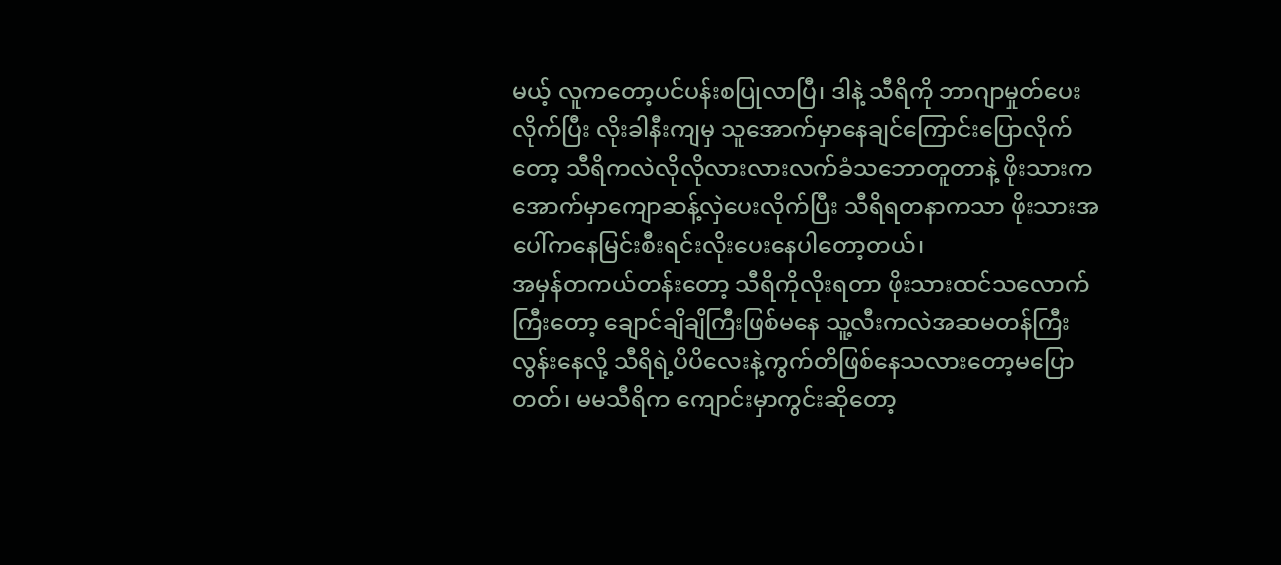မယ့် လူကတော့ပင်ပန်းစပြုလာပြီ၊ ဒါနဲ့ သီရိကို ဘာဂျာမှုတ်ပေးလိုက်ပြီး လိုးခါနီးကျမှ သူအောက်မှာနေချင်ကြောင်းပြောလိုက်တော့ သီရိကလဲလိုလိုလားလားလက်ခံသဘောတူတာနဲ့ ဖိုးသားကအောက်မှာကျောဆန့်လှဲပေးလိုက်ပြီး သီရိရတနာကသာ ဖိုးသားအပေါ်ကနေမြင်းစီးရင်းလိုးပေးနေပါတော့တယ်၊
အမှန်တကယ်တန်းတော့ သီရိကိုလိုးရတာ ဖိုးသားထင်သလောက်ကြီးတော့ ချောင်ချိချိကြီးဖြစ်မနေ သူ့လီးကလဲအဆမတန်ကြီးလွန်းနေလို့ သီရိရဲ့ပိပိလေးနဲ့ကွက်တိဖြစ်နေသလားတော့မပြောတတ်၊ မမသီရိက ကျောင်းမှာကွင်းဆိုတော့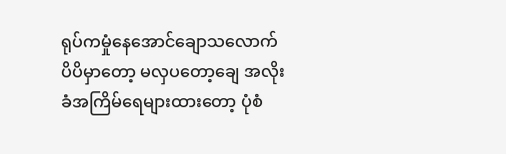ရုပ်ကမှုံနေအောင်ချောသလောက် ပိပိမှာတော့ မလှပတော့ချေ အလိုးခံအကြိမ်ရေများထားတော့ ပုံစံ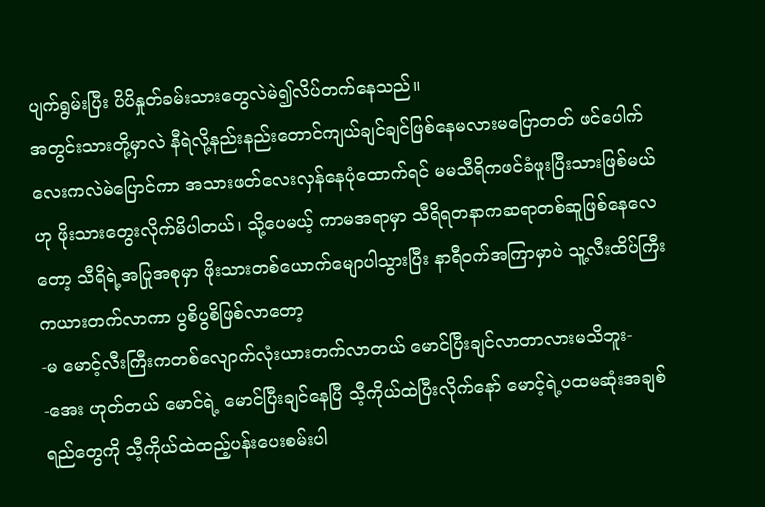ပျက်ရွမ်းပြီး ပိပိနှုတ်ခမ်းသားတွေလဲမဲ၍လိပ်တက်နေသည်။
အတွင်းသားတို့မှာလဲ နီရဲလို့နည်းနည်းတောင်ကျယ်ချင်ချင်ဖြစ်နေမလားမပြောတတ် ဖင်ပေါက်လေးကလဲမဲပြောင်ကာ အသားဖတ်လေးလှန်နေပုံထောက်ရင် မမသီရိကဖင်ခံဖူးပြီးသားဖြစ်မယ် ဟု ဖိုးသားတွေးလိုက်မိပါတယ်၊ သို့ပေမယ့် ကာမအရာမှာ သီရိရတနာကဆရာတစ်ဆူဖြစ်နေလေတော့ သီရိရဲ့အပြုအစုမှာ ဖိုးသားတစ်ယောက်မျောပါသွားပြီး နာရီဝက်အကြာမှာပဲ သူ့လီးထိပ်ကြီးကယားတက်လာကာ ပွစိပွစိဖြစ်လာတော့
-မ မောင့်လီးကြီးကတစ်လျောက်လုံးယားတက်လာတယ် မောင်ပြီးချင်လာတာလားမသိဘူး-
-အေး ဟုတ်တယ် မောင်ရဲ့ မောင်ပြီးချင်နေပြီ သီ့ကိုယ်ထဲပြီးလိုက်နော် မောင့်ရဲ့ပထမဆုံးအချစ်ရည်တွေကို သီ့ကိုယ်ထဲထည့်ပန်းပေးစမ်းပါ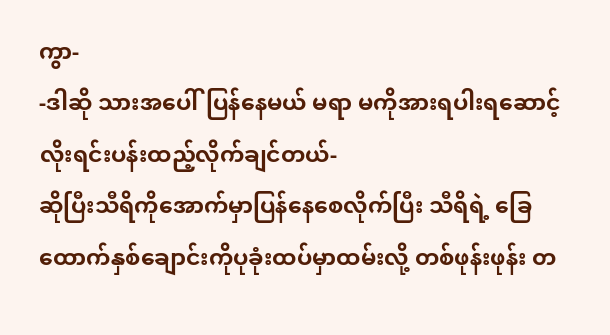ကွာ-
-ဒါဆို သားအပေါ်ပြန်နေမယ် မရာ မကိုအားရပါးရဆောင့်လိုးရင်းပန်းထည့်လိုက်ချင်တယ်-
ဆိုပြီးသီရိကိုအောက်မှာပြန်နေစေလိုက်ပြီး သီရိရဲ့ ခြေထောက်နှစ်ချောင်းကိုပုခုံးထပ်မှာထမ်းလို့ တစ်ဖုန်းဖုန်း တ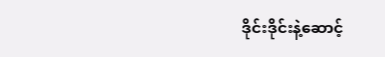ဒိုင်းဒိုင်းနဲ့ဆောင့်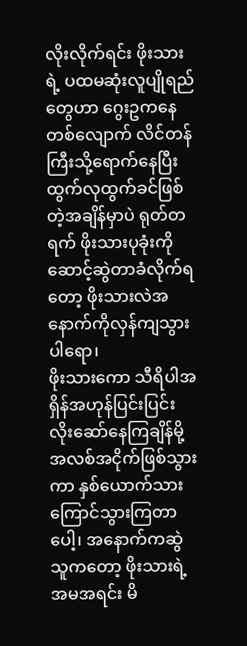လိုးလိုက်ရင်း ဖိုးသားရဲ့ ပထမဆုံးလူပျိုရည်တွေဟာ ဂွေးဥကနေတစ်လျောက် လိင်တန်ကြီးသို့ရောက်နေပြီး ထွက်လုထွက်ခင်ဖြစ်တဲ့အချိန်မှာပဲ ရုတ်တရက် ဖိုးသားပုခုံးကိုဆောင့်ဆွဲတာခံလိုက်ရတော့ ဖိုးသားလဲအနောက်ကိုလှန်ကျသွားပါရော၊
ဖိုးသားကော သီရိပါအရှိန်အဟုန်ပြင်းပြင်း လိုးဆော်နေကြချိန်မို့ အလစ်အငိုက်ဖြစ်သွားကာ နှစ်ယောက်သားကြောင်သွားကြတာပေါ့၊ အနောက်ကဆွဲသူကတော့ ဖိုးသားရဲ့အမအရင်း မိ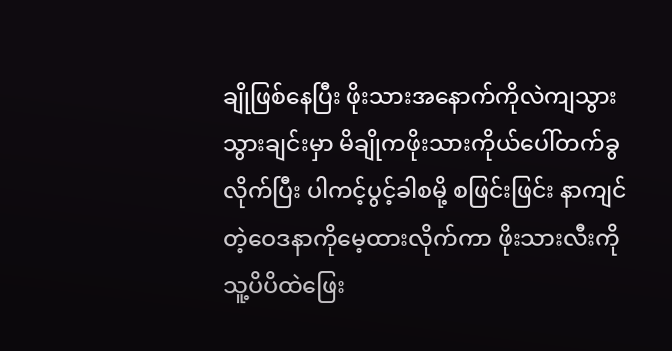ချိုဖြစ်နေပြီး ဖိုးသားအနောက်ကိုလဲကျသွားသွားချင်းမှာ မိချိုကဖိုးသားကိုယ်ပေါ်တက်ခွလိုက်ပြီး ပါကင့်ပွင့်ခါစမို့ စဖြင်းဖြင်း နာကျင်တဲ့ဝေဒနာကိုမေ့ထားလိုက်ကာ ဖိုးသားလီးကိုသူ့ပိပိထဲဖြေး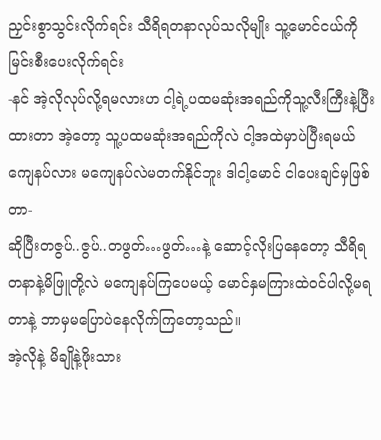ညှင်းစွာသွင်းလိုက်ရင်း သီရိရတနာလုပ်သလိုမျိုး သူ့မောင်ငယ်ကိုမြင်းစီးပေးလိုက်ရင်း
-နင် အဲ့လိုလုပ်လို့ရမလားဟ ငါ့ရဲ့ပထမဆုံးအရည်ကိုသူ့လီးကြီးနဲ့ပြီးထားတာ အဲ့တော့ သူ့ပထမဆုံးအရည်ကိုလဲ ငါ့အထဲမှာပဲပြီးရမယ် ကျေနပ်လား မကျေနပ်လဲမတက်နိုင်ဘူး ဒါငါ့မောင် ငါပေးချင်မှဖြစ်တာ-
ဆိုပြီးတဇွပ်..ဇွပ်..တဖွတ်…ဖွတ်…နဲ့ ဆောင့်လိုးပြနေတော့ သီရိရတနာနဲ့မိဖြူတို့လဲ မကျေနပ်ကြပေမယ့် မောင်နှမကြားထဲဝင်ပါလို့မရတာနဲ့ ဘာမှမပြောပဲနေလိုက်ကြတော့သည်။
အဲ့လိုနဲ့ မိချိုနဲ့ဖိုးသား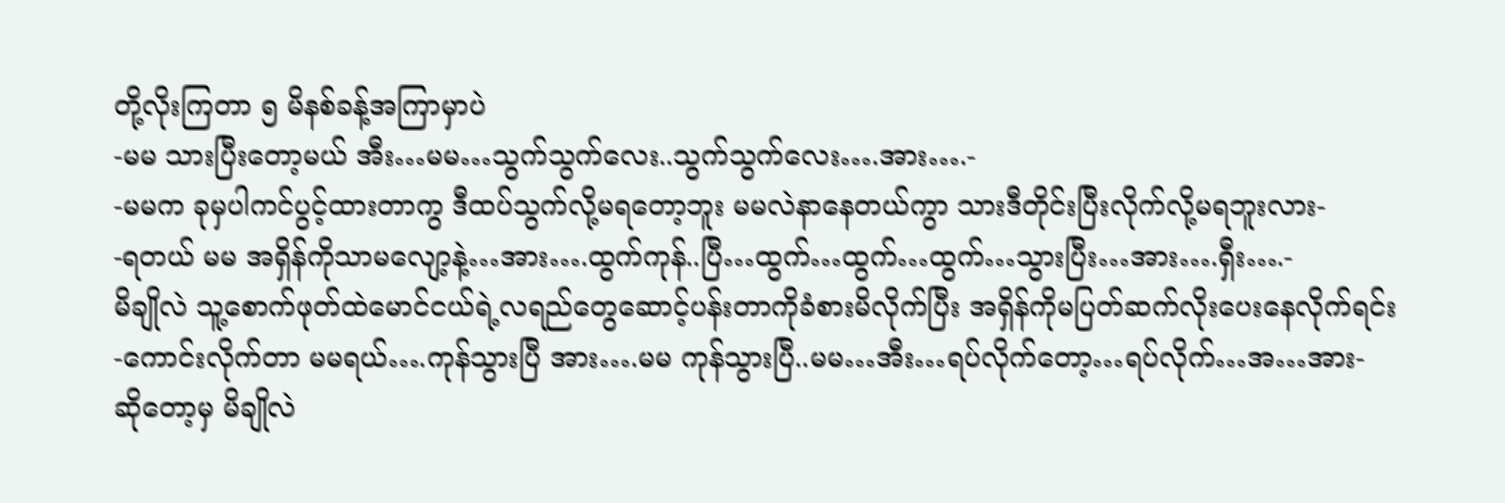တို့လိုးကြတာ ၅ မိနစ်ခန့်အကြာမှာပဲ
-မမ သားပြီးတော့မယ် အီး…မမ…သွက်သွက်လေး..သွက်သွက်လေး….အား….-
-မမက ခုမှပါကင်ပွင့်ထားတာကွ ဒီထပ်သွက်လို့မရတော့ဘူး မမလဲနာနေတယ်ကွာ သားဒီတိုင်းပြီးလိုက်လို့မရဘူးလား-
-ရတယ် မမ အရှိန်ကိုသာမလျော့နဲ့…အား….ထွက်ကုန်..ပြီ…ထွက်…ထွက်…ထွက်…သွားပြီး…အား….ရှီး….-
မိချိုလဲ သူ့စောက်ဖုတ်ထဲမောင်ငယ်ရဲ့လရည်တွေဆောင့်ပန်းတာကိုခံစားမိလိုက်ပြီး အရှိန်ကိုမပြတ်ဆက်လိုးပေးနေလိုက်ရင်း
-ကောင်းလိုက်တာ မမရယ်….ကုန်သွားပြီ အား….မမ ကုန်သွားပြီ..မမ…အီး…ရပ်လိုက်တော့…ရပ်လိုက်…အ…အား-
ဆိုတော့မှ မိချိုလဲ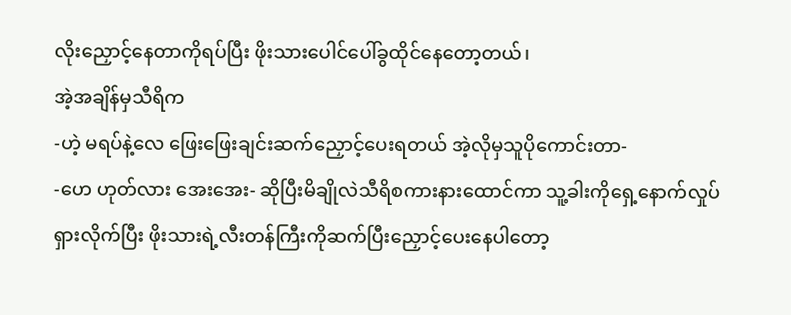လိုးညှောင့်နေတာကိုရပ်ပြီး ဖိုးသားပေါင်ပေါ်ခွထိုင်နေတော့တယ်၊
အဲ့အချိန်မှသီရိက
-ဟဲ့ မရပ်နဲ့လေ ဖြေးဖြေးချင်းဆက်ညှောင့်ပေးရတယ် အဲ့လိုမှသူပိုကောင်းတာ-
-ဟေ ဟုတ်လား အေးအေး- ဆိုပြီးမိချိုလဲသီရိစကားနားထောင်ကာ သူ့ခါးကိုရှေ့နောက်လှုပ်ရှားလိုက်ပြီး ဖိုးသားရဲ့လီးတန်ကြီးကိုဆက်ပြီးညှောင့်ပေးနေပါတော့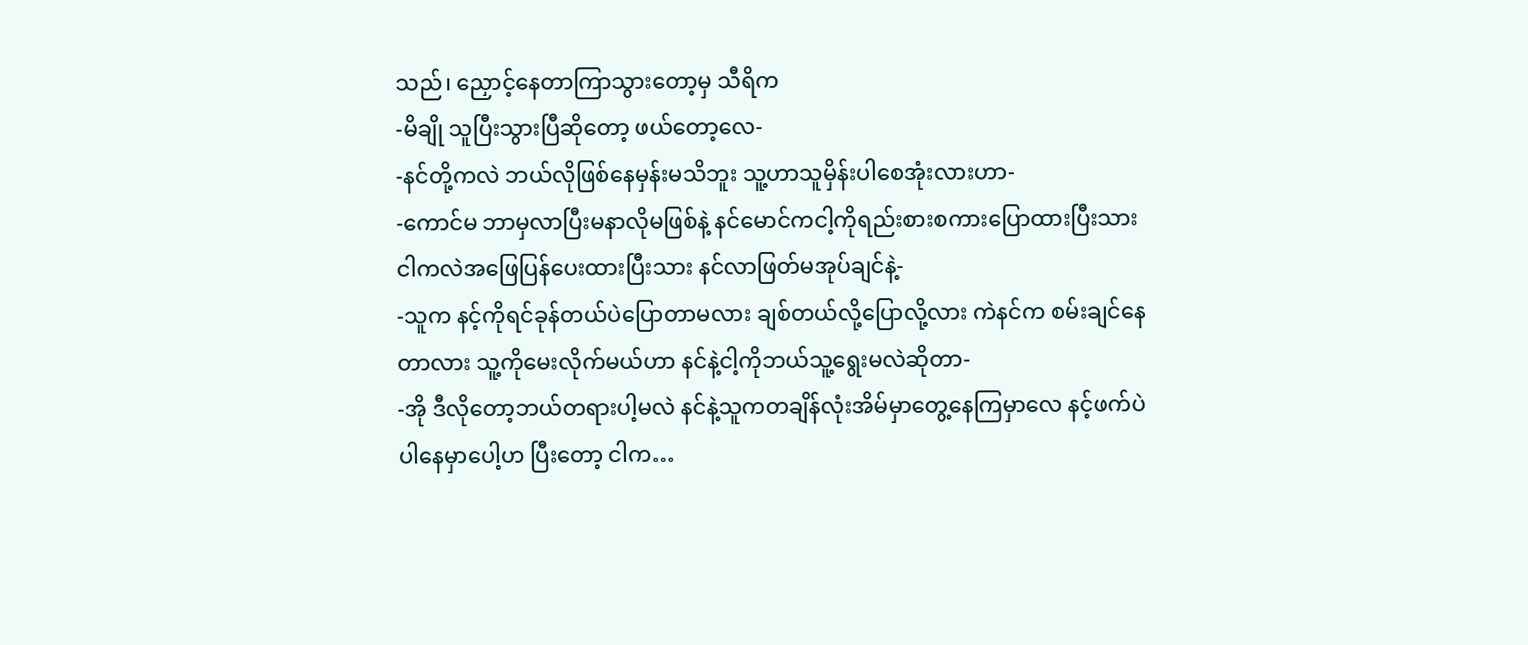သည်၊ ညှောင့်နေတာကြာသွားတော့မှ သီရိက
-မိချို သူပြီးသွားပြီဆိုတော့ ဖယ်တော့လေ-
-နင်တို့ကလဲ ဘယ်လိုဖြစ်နေမှန်းမသိဘူး သူ့ဟာသူမှိန်းပါစေအုံးလားဟာ-
-ကောင်မ ဘာမှလာပြီးမနာလိုမဖြစ်နဲ့ နင်မောင်ကငါ့ကိုရည်းစားစကားပြောထားပြီးသား ငါကလဲအဖြေပြန်ပေးထားပြီးသား နင်လာဖြတ်မအုပ်ချင်နဲ့-
-သူက နင့်ကိုရင်ခုန်တယ်ပဲပြောတာမလား ချစ်တယ်လို့ပြောလို့လား ကဲနင်က စမ်းချင်နေတာလား သူ့ကိုမေးလိုက်မယ်ဟာ နင်နဲ့ငါ့ကိုဘယ်သူ့ရွေးမလဲဆိုတာ-
-အို ဒီလိုတော့ဘယ်တရားပါ့မလဲ နင်နဲ့သူကတချိန်လုံးအိမ်မှာတွေ့နေကြမှာလေ နင့်ဖက်ပဲပါနေမှာပေါ့ဟ ပြီးတော့ ငါက…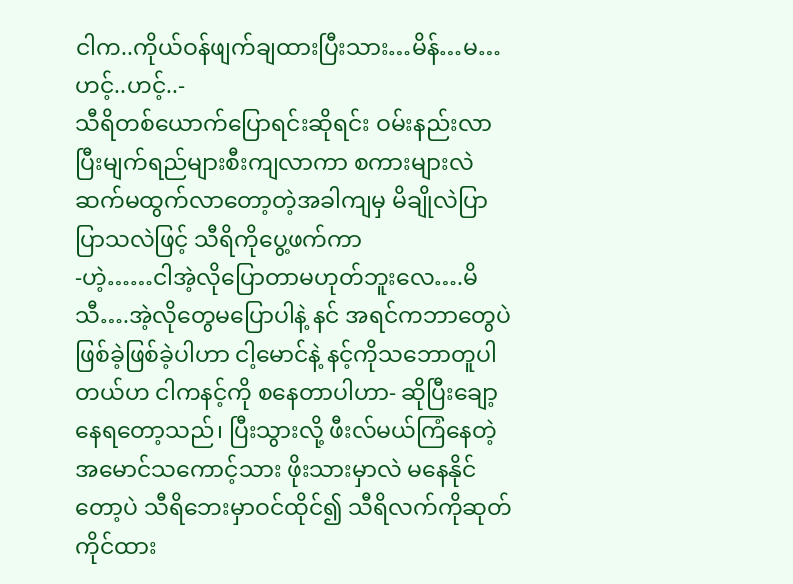ငါက..ကိုယ်ဝန်ဖျက်ချထားပြီးသား…မိန်…မ…ဟင့်..ဟင့်..-
သီရိတစ်ယောက်ပြောရင်းဆိုရင်း ဝမ်းနည်းလာပြီးမျက်ရည်များစီးကျလာကာ စကားများလဲဆက်မထွက်လာတော့တဲ့အခါကျမှ မိချိုလဲပြာပြာသလဲဖြင့် သီရိကိုပွေ့ဖက်ကာ
-ဟဲ့……ငါအဲ့လိုပြောတာမဟုတ်ဘူးလေ….မိသီ….အဲ့လိုတွေမပြောပါနဲ့ နင် အရင်ကဘာတွေပဲဖြစ်ခဲ့ဖြစ်ခဲ့ပါဟာ ငါ့မောင်နဲ့ နင့်ကိုသဘောတူပါတယ်ဟ ငါကနင့်ကို စနေတာပါဟာ- ဆိုပြီးချော့နေရတော့သည်၊ ပြီးသွားလို့ ဖီးလ်မယ်ကြံနေတဲ့ အမောင်သကောင့်သား ဖိုးသားမှာလဲ မနေနိုင်တော့ပဲ သီရိဘေးမှာဝင်ထိုင်၍ သီရိလက်ကိုဆုတ်ကိုင်ထား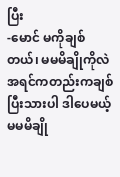ပြီး
-မောင် မကိုချစ်တယ်၊ မမမိချိုကိုလဲအရင်ကတည်းကချစ်ပြီးသားပါ ဒါပေမယ့် မမမိချို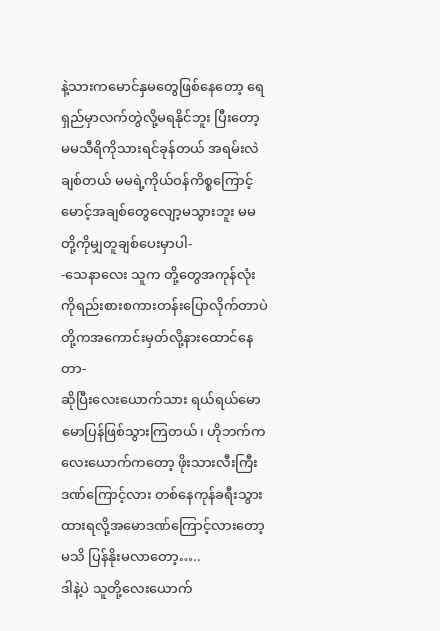နဲ့သားကမောင်နှမတွေဖြစ်နေတော့ ရေရှည်မှာလက်တွဲလို့မရနိုင်ဘူး ပြီးတော့ မမသီရိကိုသားရင်ခုန်တယ် အရမ်းလဲချစ်တယ် မမရဲ့ကိုယ်ဝန်ကိစ္စကြောင့်မောင့်အချစ်တွေလျော့မသွားဘူး မမတို့ကိုမျှတူချစ်ပေးမှာပါ-
-သေနာလေး သူက တို့တွေအကုန်လုံးကိုရည်းစားစကားတန်းပြောလိုက်တာပဲ တို့ကအကောင်းမှတ်လို့နားထောင်နေတာ-
ဆိုပြီးလေးယောက်သား ရယ်ရယ်မောမောပြန်ဖြစ်သွားကြတယ်၊ ဟိုဘက်ကလေးယောက်ကတော့ ဖိုးသားလီးကြီးဒဏ်ကြောင့်လား တစ်နေကုန်ခရီးသွားထားရလို့အမောဒဏ်ကြောင့်လားတော့မသိ ပြန်နိုးမလာတော့…..
ဒါနဲ့ပဲ သူတို့လေးယောက်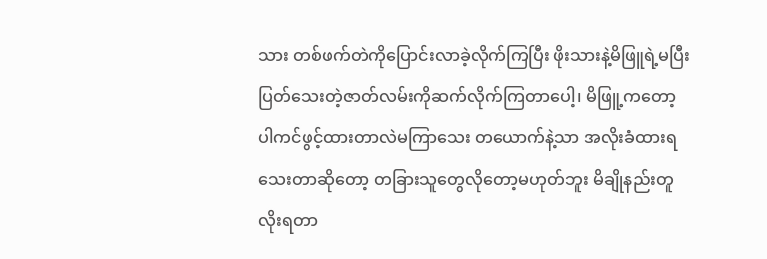သား တစ်ဖက်တဲကိုပြောင်းလာခဲ့လိုက်ကြပြီး ဖိုးသားနဲ့မိဖြူရဲ့မပြီးပြတ်သေးတဲ့ဇာတ်လမ်းကိုဆက်လိုက်ကြတာပေါ့၊ မိဖြူ့ကတော့ ပါကင်ဖွင့်ထားတာလဲမကြာသေး တယောက်နဲ့သာ အလိုးခံထားရသေးတာဆိုတော့ တခြားသူတွေလိုတော့မဟုတ်ဘူး မိချိုနည်းတူ လိုးရတာ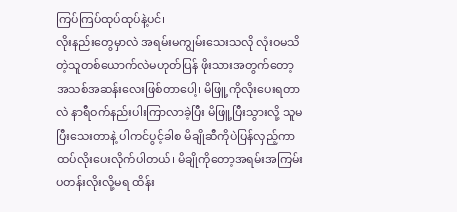ကြပ်ကြပ်ထုပ်ထုပ်နဲ့ပင်၊
လိုးနည်းတွေမှာလဲ အရမ်းမကျွမ်းသေးသလို လုံးဝမသိတဲ့သူတစ်ယောက်လဲမဟုတ်ပြန် ဖိုးသားအတွက်တော့ အသစ်အဆန်းလေးဖြစ်တာပေါ့၊ မိဖြူ့ကိုလိုးပေးရတာလဲ နာရီဝက်နည်းပါးကြာလာခဲ့ပြီး မိဖြူ့ပြီးသွားလို့ သူမပြီးသေးတာနဲ့ ပါကင်ပွင့်ခါစ မိချိုဆီကိုပဲပြန်လှည့်ကာထပ်လိုးပေးလိုက်ပါတယ်၊ မိချိုကိုတော့အရမ်းအကြမ်းပတန်းလိုးလို့မရ ထိန်း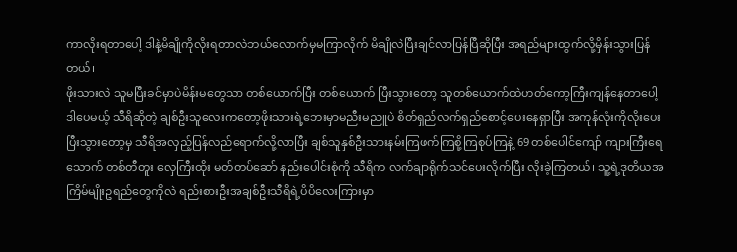ကာလိုးရတာပေါ့ ဒါနဲ့မိချိုကိုလိုးရတာလဲဘယ်လောက်မှမကြာလိုက် မိချိုလဲပြီးချင်လာပြန်ပြီဆိုပြီး အရည်များထွက်လို့မှိန်းသွားပြန်တယ်၊
ဖိုးသားလဲ သူမပြီးခင်မှာပဲမိန်းမတွေသာ တစ်ယောက်ပြီး တစ်ယောက် ပြီးသွားတော့ သူတစ်ယောက်ထဲဟတ်ကော့ကြီးကျန်နေတာပေါ့ ဒါပေမယ့် သီရိဆိုတဲ့ ချစ်ဦးသူလေးကတော့ဖိုးသားရဲ့ဘေးမှာမညီးမညူပဲ စိတ်ရှည်လက်ရှည်စောင့်ပေးနေရှာပြီး အကုန်လုံးကိုလိုးပေးပြီးသွားတော့မှ သီရိအလှည့်ပြန်လည်ရောက်လို့လာပြီး ချစ်သူနှစ်ဦးသားနမ်းကြဖက်ကြစို့ကြစုပ်ကြနဲ့ 69 တစ်ပေါင်ကျော် ကျားကြီးရေသောက် တစ်တီတူး လှေကြီးထိုး မတ်တပ်ဆော် နည်းပေါင်းစုံကို သီရိက လက်ချာရိုက်သင်ပေးလိုက်ပြီး လိုးခဲ့ကြတယ်၊ သူ့ရဲ့ဒုတိယအကြိမ်မျိုးဥရည်တွေကိုလဲ ရည်းစားဦးအချစ်ဦးသီရိရဲ့ပိပိလေးကြားမှာ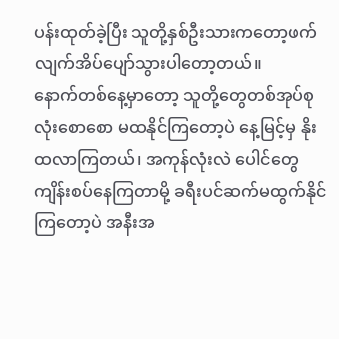ပန်းထုတ်ခဲ့ပြီး သူတို့နှစ်ဦးသားကတော့ဖက်လျက်အိပ်ပျော်သွားပါတော့တယ်။
နောက်တစ်နေ့မှာတော့ သူတို့တွေတစ်အုပ်စုလုံးစောစော မထနိုင်ကြတော့ပဲ နေ့မြင့်မှ နိုးထလာကြတယ်၊ အကုန်လုံးလဲ ပေါင်တွေကျိန်းစပ်နေကြတာမို့ ခရီးပင်ဆက်မထွက်နိုင်ကြတော့ပဲ အနီးအ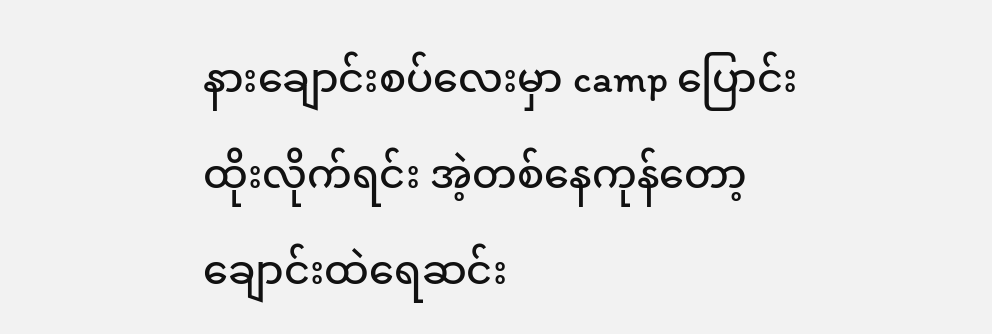နားချောင်းစပ်လေးမှာ camp ပြောင်းထိုးလိုက်ရင်း အဲ့တစ်နေကုန်တော့ ချောင်းထဲရေဆင်း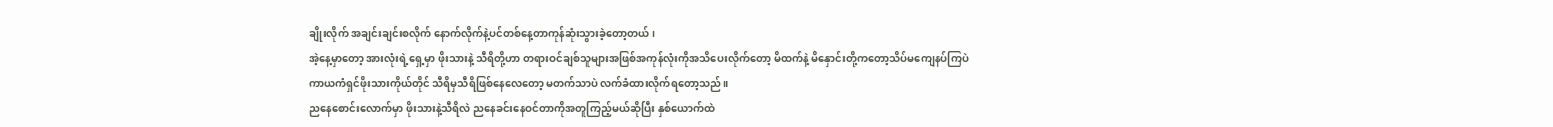ချိုးလိုက် အချင်းချင်းစလိုက် နောက်လိုက်နဲ့ပင်တစ်နေ့တာကုန်ဆုံးသွားခဲ့တော့တယ်၊
အဲ့နေ့မှာတော့ အားလုံးရဲ့ရှေ့မှာ ဖိုးသားနဲ့ သီရိတို့ဟာ တရားဝင်ချစ်သူများအဖြစ်အကုန်လုံးကိုအသိပေးလိုက်တော့ မိထက်နဲ့ မိနှောင်းတို့ကတော့သိပ်မကျေနပ်ကြပဲ ကာယကံရှင်ဖိုးသားကိုယ်တိုင် သီရိမှသီရိဖြစ်နေလေတော့ မတက်သာပဲ လက်ခံထားလိုက်ရတော့သည်။
ညနေစောင်းလောက်မှာ ဖိုးသားနဲ့သီရိလဲ ညနေခင်းနေဝင်တာကိုအတူကြည့်မယ်ဆိုပြီး နှစ်ယောက်ထဲ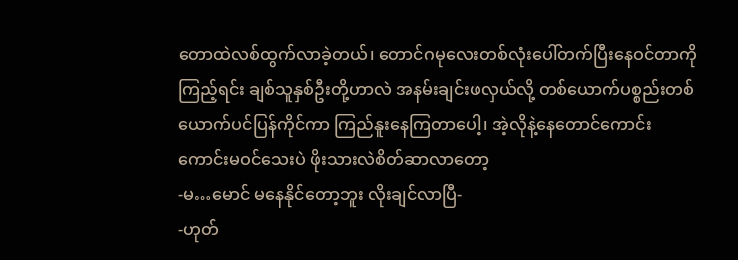တောထဲလစ်ထွက်လာခဲ့တယ်၊ တောင်ဂမုလေးတစ်လုံးပေါ်တက်ပြီးနေဝင်တာကိုကြည့်ရင်း ချစ်သူနှစ်ဦးတို့ဟာလဲ အနမ်းချင်းဖလှယ်လို့ တစ်ယောက်ပစ္စည်းတစ်ယောက်ပင်ပြန်ကိုင်ကာ ကြည်နူးနေကြတာပေါ့၊ အဲ့လိုနဲ့နေတောင်ကောင်းကောင်းမဝင်သေးပဲ ဖိုးသားလဲစိတ်ဆာလာတော့
-မ…မောင် မနေနိုင်တော့ဘူး လိုးချင်လာပြီ-
-ဟုတ်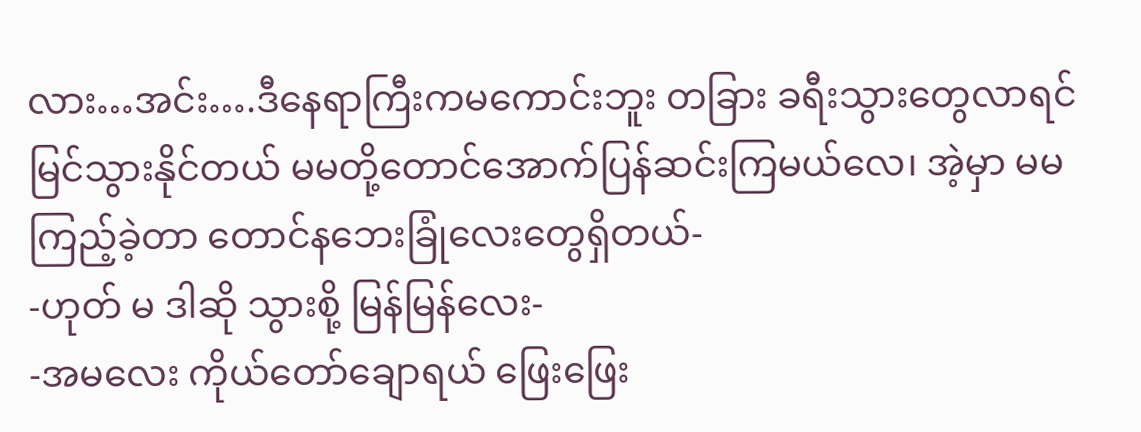လား…အင်း….ဒီနေရာကြီးကမကောင်းဘူး တခြား ခရီးသွားတွေလာရင်မြင်သွားနိုင်တယ် မမတို့တောင်အောက်ပြန်ဆင်းကြမယ်လေ၊ အဲ့မှာ မမကြည့်ခဲ့တာ တောင်နဘေးခြုံလေးတွေရှိတယ်-
-ဟုတ် မ ဒါဆို သွားစို့ မြန်မြန်လေး-
-အမလေး ကိုယ်တော်ချောရယ် ဖြေးဖြေး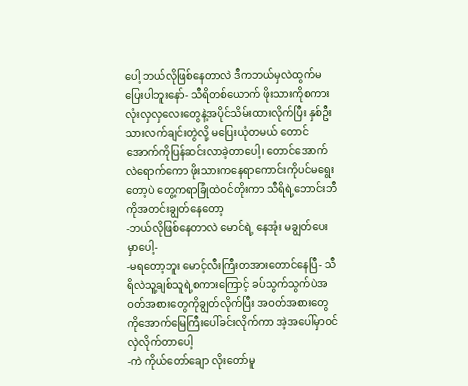ပေါ့ ဘယ်လိုဖြစ်နေတာလဲ ဒီကဘယ်မှလဲထွက်မပြေးပါဘူးနော်- သီရိတစ်ယောက် ဖိုးသားကိုစကားလုံးလှလှလေးတွေနဲ့အပိုင်သိမ်းထားလိုက်ပြီး နှစ်ဦးသားလက်ချင်းတွဲလို့ မပြေးယုံတမယ် တောင်အောက်ကိုပြန်ဆင်းလာခဲ့တာပေါ့၊ တောင်အောက်လဲရောက်ကော ဖိုးသားကနေရာကောင်းကိုပင်မရွေးတော့ပဲ တွေ့ကရာခြုံထဲဝင်တိုးကာ သီရိရဲ့ဘောင်းဘီကိုအတင်းချွတ်နေတော့
-ဘယ်လိုဖြစ်နေတာလဲ မောင်ရဲ့ နေအုံး မချွတ်ပေးမှာပေါ့-
-မရတော့ဘူး မောင့်လီးကြီးတအားတောင်နေပြီ- သီရိလဲသူ့ချစ်သူရဲ့စကားကြောင့် ခပ်သွက်သွက်ပဲအဝတ်အစားတွေကိုချွတ်လိုက်ပြီး အဝတ်အစားတွေကိုအောက်မြေကြီးပေါ်ခင်းလိုက်ကာ အဲ့အပေါ်မှာဝင်လှဲလိုက်တာပေါ့
-ကဲ ကိုယ်တော်ချော လိုးတော်မူ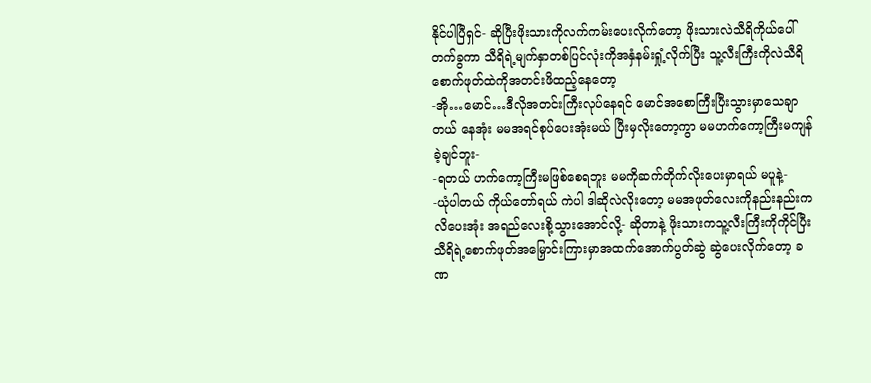နိုင်ပါပြီရှင်- ဆိုပြီးဖိုးသားကိုလက်ကမ်းပေးလိုက်တော့ ဖိုးသားလဲသီရိကိုယ်ပေါ်တက်ခွကာ သီရိရဲ့မျက်နှာတစ်ပြင်လုံးကိုအနှံနမ်းရှုံ့လိုက်ပြီး သူ့လီးကြီးကိုလဲသီရိစောက်ဖုတ်ထဲကိုအတင်းဖိထည့်နေတော့
-အို…မောင်…ဒီလိုအတင်းကြီးလုပ်နေရင် မောင်အစောကြီးပြီးသွားမှာသေချာတယ် နေအုံး မမအရင်စုပ်ပေးအုံးမယ် ပြီးမှလိုးတော့ကွာ မမဟက်ကော့ကြီးမကျန်ခဲ့ချင်ဘူး-
-ရတယ် ဟက်ကော့ကြီးမဖြစ်စေရဘူး မမကိုဆက်တိုက်လိုးပေးမှာရယ် မပူနဲ့-
-ယုံပါတယ် ကိုယ်တော်ရယ် ကဲပါ ဒါဆိုလဲလိုးတော့ မမအဖုတ်လေးကိုနည်းနည်းကလိပေးအုံး အရည်လေးစို့သွားအောင်လို့- ဆိုတာနဲ့ ဖိုးသားကသူ့လီးကြီးကိုကိုင်ပြီး သီရိရဲ့စောက်ဖုတ်အမြှောင်းကြားမှာအထက်အောက်ပွတ်ဆွဲ ဆွဲပေးလိုက်တော့ ခဏ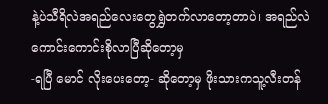နဲ့ပဲသီရိလဲအရည်လေးတွေရွှဲတက်လာတော့တာပဲ၊ အရည်လဲကောင်းကောင်းစိုလာပြီဆိုတော့မှ
-ရပြီ မောင် လိုးပေးတော့- ဆိုတော့မှ ဖိုးသားကသူ့လီးတန်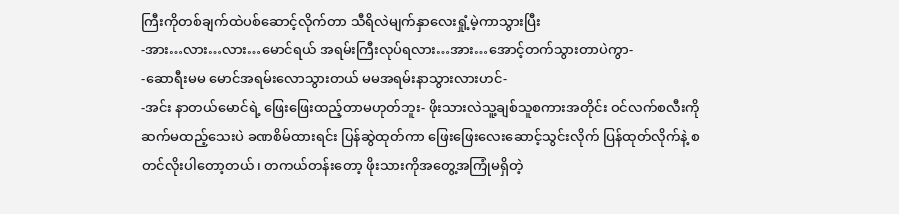ကြီးကိုတစ်ချက်ထဲပစ်ဆောင့်လိုက်တာ သီရိလဲမျက်နှာလေးရှုံ့မဲ့ကာသွားပြီး
-အား…လား…လား…မောင်ရယ် အရမ်းကြီးလုပ်ရလား…အား…အောင့်တက်သွားတာပဲကွာ-
-ဆောရီးမမ မောင်အရမ်းလောသွားတယ် မမအရမ်းနာသွားလားဟင်-
-အင်း နာတယ်မောင်ရဲ့ ဖြေးဖြေးထည့်တာမဟုတ်ဘူး- ဖိုးသားလဲသူ့ချစ်သူစကားအတိုင်း ဝင်လက်စလီးကိုဆက်မထည့်သေးပဲ ခဏစိမ်ထားရင်း ပြန်ဆွဲထုတ်ကာ ဖြေးဖြေးလေးဆောင့်သွင်းလိုက် ပြန်ထုတ်လိုက်နဲ့ စတင်လိုးပါတော့တယ်၊ တကယ်တန်းတော့ ဖိုးသားကိုအတွေ့အကြုံမရှိတဲ့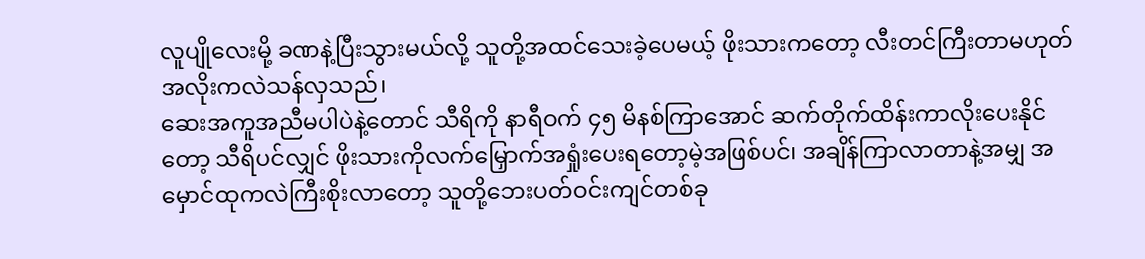လူပျိုလေးမို့ ခဏနဲ့ပြီးသွားမယ်လို့ သူတို့အထင်သေးခဲ့ပေမယ့် ဖိုးသားကတော့ လီးတင်ကြီးတာမဟုတ် အလိုးကလဲသန်လှသည်၊
ဆေးအကူအညီမပါပဲနဲ့တောင် သီရိကို နာရီဝက် ၄၅ မိနစ်ကြာအောင် ဆက်တိုက်ထိန်းကာလိုးပေးနိုင်တော့ သီရိပင်လျှင် ဖိုးသားကိုလက်မြှောက်အရှုံးပေးရတော့မဲ့အဖြစ်ပင်၊ အချိန်ကြာလာတာနဲ့အမျှ အမှောင်ထုကလဲကြီးစိုးလာတော့ သူတို့ဘေးပတ်ဝင်းကျင်တစ်ခု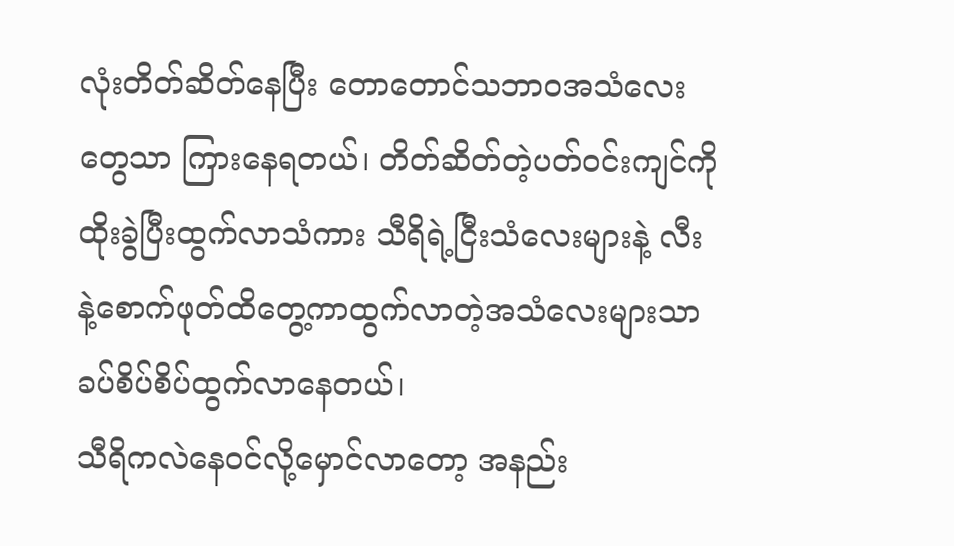လုံးတိတ်ဆိတ်နေပြီး တောတောင်သဘာဝအသံလေးတွေသာ ကြားနေရတယ်၊ တိတ်ဆိတ်တဲ့ပတ်ဝင်းကျင်ကိုထိုးခွဲပြီးထွက်လာသံကား သီရိရဲ့ငြီးသံလေးများနဲ့ လီးနဲ့စောက်ဖုတ်ထိတွေ့ကာထွက်လာတဲ့အသံလေးများသာ ခပ်စိပ်စိပ်ထွက်လာနေတယ်၊
သီရိကလဲနေဝင်လို့မှောင်လာတော့ အနည်း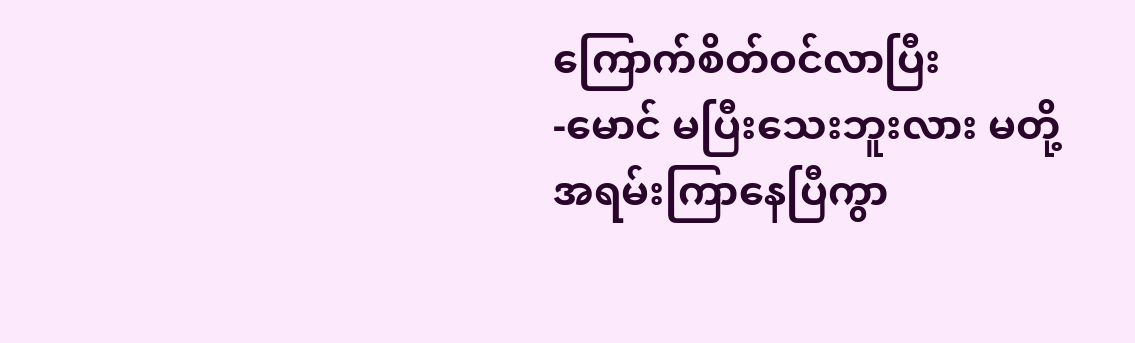ကြောက်စိတ်ဝင်လာပြီး
-မောင် မပြီးသေးဘူးလား မတို့အရမ်းကြာနေပြီကွာ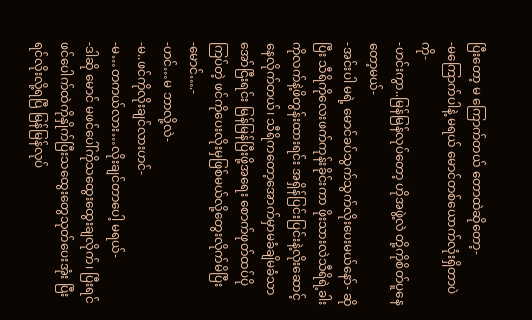ပြီးတော့ မ ကြောက်တယ် တောထဲဆိုတော့-
-မကြောက်ပါနဲ့ မရယ် မောင်တစ်ယောက်လုံးရှိတာပဲကို-
-ဟင်းကွာ..မြန်မြန်လုပ်တော့ ဟိုအဖွဲ့လဲ တို့ကိုစိတ်ပူနေတော့မယ်-
-အင်းပါ မရဲ့ မောင်ခပ်သွက်သွက်လိုးပေးမယ်နော်- ဆိုပြီး သီရိကိုလေးဖက်ကုန်းခိုင်းကာ ဖိုးသားလဲသီရိရဲ့ခါးကိုလက်နဲ့ဖိတွန်းထားရင်း အရှိန်ပြင်းပြင်းနဲ့လိုးဆောင့်နေလိုက်တယ်၊ သီရိကတော့အောက်မှာမခံချိမခံသာအော်ငြီးရင်း မြန်မြန်ပြီးဖို့အရေး စောက်ဖုတ်ထပ်ပိုကြပ်တဲ့ ဖင်ကိုပေးလိုးမှဖြစ်မယ်လို့တွေးလိုက်မိပြီး
-မောင်….-
-ဟင်…မ ဘာလို့လဲ-
-မ..ဖင်ကိုလိုးချင်လားဟင်-
-မ…တကယ်လား…လိုးချင်တာပေါ့ မရယ်-
-ဒါဆို မောင် မဖင်ပေါ်ကိုသထွေးထွေးချလိုက်၊ ပြီးရင် ဖင်ပေါက်ထဲကိုနှိုက်ပြီးသထွေးတွေသုတ်ပေးအုံး ပြီးရင်လိုးလို့ရပြီ မြန်မြန်လုပ်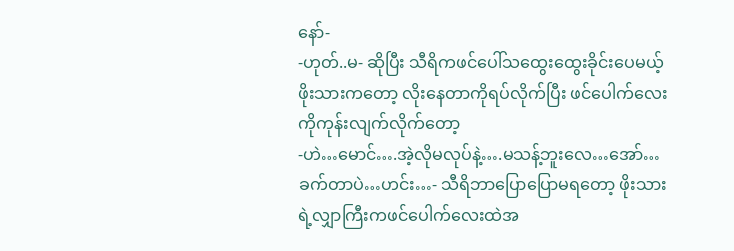နော်-
-ဟုတ်..မ- ဆိုပြီး သီရိကဖင်ပေါ်သထွေးထွေးခိုင်းပေမယ့် ဖိုးသားကတော့ လိုးနေတာကိုရပ်လိုက်ပြီး ဖင်ပေါက်လေးကိုကုန်းလျက်လိုက်တော့
-ဟဲ…မောင်….အဲ့လိုမလုပ်နဲ့….မသန့်ဘူးလေ…အော်…ခက်တာပဲ…ဟင်း…- သီရိဘာပြောပြောမရတော့ ဖိုးသားရဲ့လျှာကြီးကဖင်ပေါက်လေးထဲအ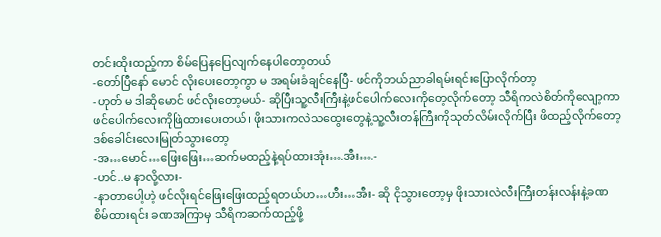တင်းထိုးထည့်ကာ စိမ်ပြေနပြေလျက်နေပါတော့တယ်
-တော်ပြီနော် မောင် လိုးပေးတော့ကွာ မ အရမ်းခံချင်နေပြီ- ဖင်ကိုဘယ်ညာခါရမ်းရင်းပြောလိုက်တာ့
-ဟုတ် မ ဒါဆိုမောင် ဖင်လိုးတော့မယ်- ဆိုပြီးသူ့လီးကြီးနဲ့ဖင်ပေါက်လေးကိုတေ့လိုက်တော့ သီရိကလဲစိတ်ကိုလျော့ကာ ဖင်ပေါက်လေးကိုဖြဲထားပေးတယ်၊ ဖိုးသားကလဲသထွေးတွေနဲ့သူ့လီးတန်ကြီးကိုသုတ်လိမ်းလိုက်ပြီး ဖိထည့်လိုက်တော့ ဒစ်ခေါင်းလေးမြုတ်သွားတော့
-အ…မောင်…ဖြေးဖြေး…ဆက်မထည့်နဲ့ရပ်ထားအုံး….အီး….-
-ဟင်..မ နာလို့လား-
-နာတာပေါ့ဟဲ့ ဖင်လိုးရင်ဖြေးဖြေးထည့်ရတယ်ဟ…ဟီး…အီး- ဆို ငိုသွားတော့မှ ဖိုးသားလဲလီးကြီးတန်းလန်းနဲ့ခဏစိမ်ထားရင်း ခဏအကြာမှ သီရိကဆက်ထည့်ဖို့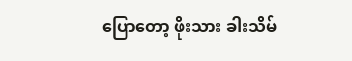ပြောတော့ ဖိုးသား ခါးသိမ်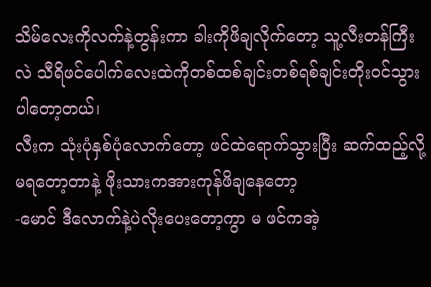သိမ်လေးကိုလက်နဲ့တွန်းကာ ခါးကိုဖိချလိုက်တော့ သူ့လီးတန်ကြီးလဲ သီရိဖင်ပေါက်လေးထဲကိုတစ်ထစ်ချင်းတစ်ရစ်ချင်းတိုးဝင်သွားပါတော့တယ်၊
လီးက သုံးပုံနှစ်ပုံလောက်တော့ ဖင်ထဲရောက်သွားပြီး ဆက်ထည့်လို့မရတော့တာနဲ့ ဖိုးသားကအားကုန်ဖိချနေတော့
-မောင် ဒီလောက်နဲ့ပဲလိုးပေးတော့ကွာ မ ဖင်ကအဲ့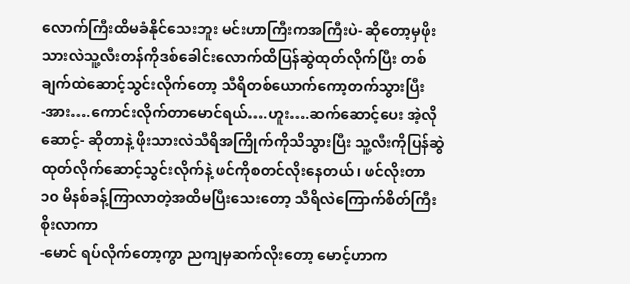လောက်ကြီးထိမခံနိုင်သေးဘူး မင်းဟာကြီးကအကြီးပဲ- ဆိုတော့မှဖိုးသားလဲသူ့လီးတန်ကိုဒစ်ခေါင်းလောက်ထိပြန်ဆွဲထုတ်လိုက်ပြီး တစ်ချက်ထဲဆောင့်သွင်းလိုက်တော့ သီရိတစ်ယောက်ကော့တက်သွားပြီး
-အား….ကောင်းလိုက်တာမောင်ရယ်….ဟူး….ဆက်ဆောင့်ပေး အဲ့လိုဆောင့်- ဆိုတာနဲ့ ဖိုးသားလဲသီရိအကြိုက်ကိုသိသွားပြီး သူ့လီးကိုပြန်ဆွဲထုတ်လိုက်ဆောင့်သွင်းလိုက်နဲ့ ဖင်ကိုစတင်လိုးနေတယ်၊ ဖင်လိုးတာ ၁၀ မိနစ်ခန့်ကြာလာတဲ့အထိမပြီးသေးတော့ သီရိလဲကြောက်စိတ်ကြီးစိုးလာကာ
-မောင် ရပ်လိုက်တော့ကွာ ညကျမှဆက်လိုးတော့ မောင့်ဟာက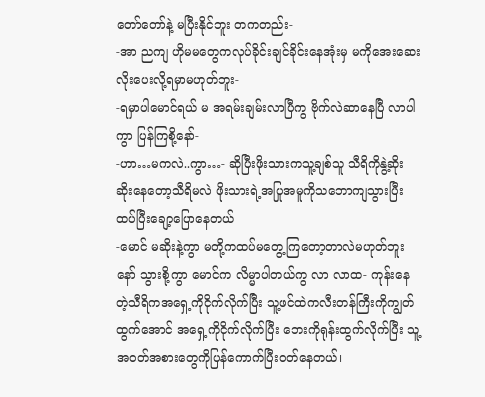တော်တော်နဲ့ မပြီးနိုင်ဘူး တကတည်း-
-အာ ညကျ ဟိုမမတွေကလုပ်ခိုင်းချင်ခိုင်းနေအုံးမှ မကိုအေးဆေးလိုးပေးလို့ရမှာမဟုတ်ဘူး-
-ရမှာပါမောင်ရယ် မ အရမ်းချမ်းလာပြီကွ ဗိုက်လဲဆာနေပြီ လာပါကွာ ပြန်ကြစို့နော်-
-ဟာ…မကလဲ..ကွာ…- ဆိုပြီးဖိုးသားကသူ့ချစ်သူ သီရိကိုနွဲ့ဆိုး ဆိုးနေတော့သီရိမလဲ ဖိုးသားရဲ့အပြုအမူကိုသဘောကျသွားပြီး ထပ်ပြီးချော့ပြောနေတယ်
-မောင် မဆိုးနဲ့ကွာ မတို့ကထပ်မတွေ့ကြတော့တာလဲမဟုတ်ဘူး နော် သွားစို့ကွာ မောင်က လိမ္မာပါတယ်ကွ လာ လာထ- ကုန်းနေတဲ့သီရိကအရှေ့ကိုငိုက်လိုက်ပြီး သူ့ဖင်ထဲကလီးတန်ကြီးကိုကျွတ်ထွက်အောင် အရှေ့ကိုငိုက်လိုက်ပြီး ဘေးကိုရုန်းထွက်လိုက်ပြီး သူ့အဝတ်အစားတွေကိုပြန်ကောက်ပြီးဝတ်နေတယ်၊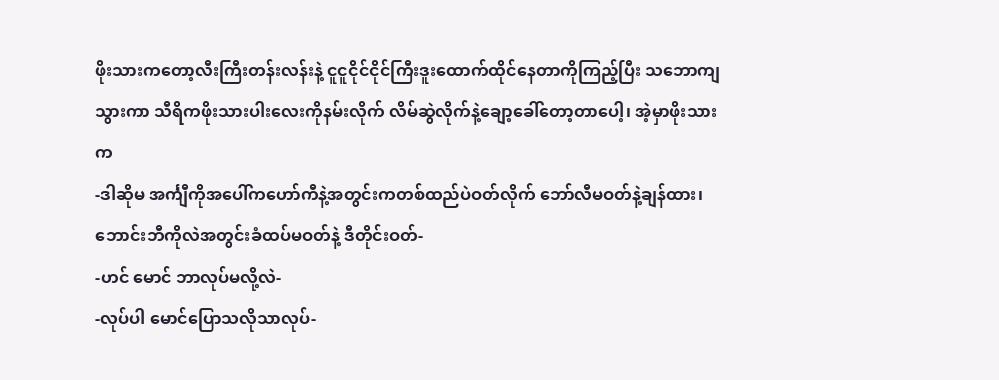ဖိုးသားကတော့လီးကြီးတန်းလန်းနဲ့ ငူငူငိုင်ငိုင်ကြီးဒူးထောက်ထိုင်နေတာကိုကြည့်ပြီး သဘောကျသွားကာ သီရိကဖိုးသားပါးလေးကိုနမ်းလိုက် လိမ်ဆွဲလိုက်နဲ့ချော့ခေါ်တော့တာပေါ့၊ အဲ့မှာဖိုးသားက
-ဒါဆိုမ အင်္ကျီကိုအပေါ်ကဟော်ကီနဲ့အတွင်းကတစ်ထည်ပဲဝတ်လိုက် ဘော်လီမဝတ်နဲ့ချန်ထား၊ ဘောင်းဘီကိုလဲအတွင်းခံထပ်မဝတ်နဲ့ ဒီတိုင်းဝတ်-
-ဟင် မောင် ဘာလုပ်မလို့လဲ-
-လုပ်ပါ မောင်ပြောသလိုသာလုပ်-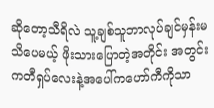ဆိုတော့သီရိလဲ သူ့ချစ်သူဘာလုပ်ချင်မှန်းမသိပေမယ့် ဖိုးသားပြောတဲ့အတိုင်း အတွင်းကတီရှပ်လေးနဲ့အပေါ်ကဟော်ကီကိုသာ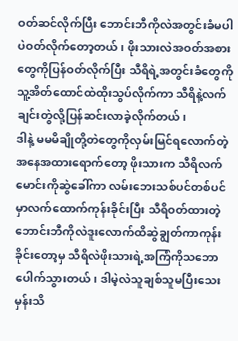ဝတ်ဆင်လိုက်ပြီး ဘောင်းဘီကိုလဲအတွင်းခံမပါပဲဝတ်လိုက်တော့တယ်၊ ဖိုးသားလဲအဝတ်အစားတွေကိုပြန်ဝတ်လိုက်ပြီး သီရိရဲ့အတွင်းခံတွေကိုသူ့အိတ်ထောင်ထဲထိုးသွပ်လိုက်ကာ သီရိနဲ့လက်ချင်းတွဲလို့ပြန်ဆင်းလာခဲ့လိုက်တယ်၊
ဒါနဲ့ မမမိချိုတို့တဲတွေကိုလှမ်းမြင်ရလောက်တဲ့အနေအထားရောက်တော့ ဖိုးသားက သီရိလက်မောင်းကိုဆွဲခေါ်ကာ လမ်းဘေးသစ်ပင်တစ်ပင်မှာလက်ထောက်ကုန်းခိုင်းပြီး သီရိဝတ်ထားတဲ့ဘောင်းဘီကိုလဲဒူးလောက်ထိဆွဲချွတ်ကာကုန်းခိုင်းတော့မှ သီရိလဲဖိုးသားရဲ့အကြံကိုသဘောပေါက်သွားတယ်၊ ဒါမဲ့လဲသူချစ်သူမပြီးသေးမှန်းသိ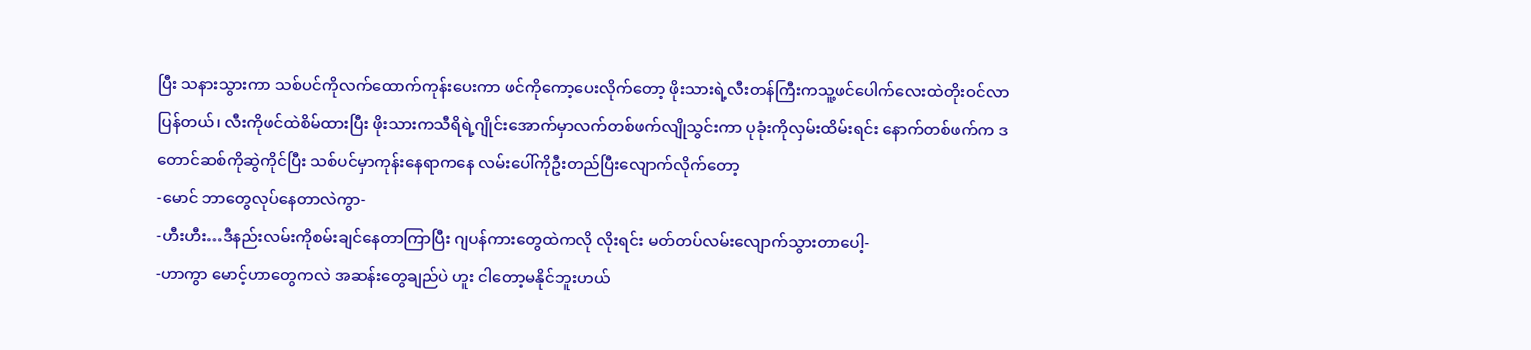ပြီး သနားသွားကာ သစ်ပင်ကိုလက်ထောက်ကုန်းပေးကာ ဖင်ကိုကော့ပေးလိုက်တော့ ဖိုးသားရဲ့လီးတန်ကြီးကသူ့ဖင်ပေါက်လေးထဲတိုးဝင်လာပြန်တယ်၊ လီးကိုဖင်ထဲစိမ်ထားပြီး ဖိုးသားကသီရိရဲ့ဂျိုင်းအောက်မှာလက်တစ်ဖက်လျိုသွင်းကာ ပုခုံးကိုလှမ်းထိမ်းရင်း နောက်တစ်ဖက်က ဒတောင်ဆစ်ကိုဆွဲကိုင်ပြီး သစ်ပင်မှာကုန်းနေရာကနေ လမ်းပေါ်ကိုဦးတည်ပြီးလျောက်လိုက်တော့
-မောင် ဘာတွေလုပ်နေတာလဲကွာ-
-ဟီးဟီး…ဒီနည်းလမ်းကိုစမ်းချင်နေတာကြာပြီး ဂျပန်ကားတွေထဲကလို လိုးရင်း မတ်တပ်လမ်းလျောက်သွားတာပေါ့-
-ဟာကွာ မောင့်ဟာတွေကလဲ အဆန်းတွေချည်ပဲ ဟူး ငါတော့မနိုင်ဘူးဟယ်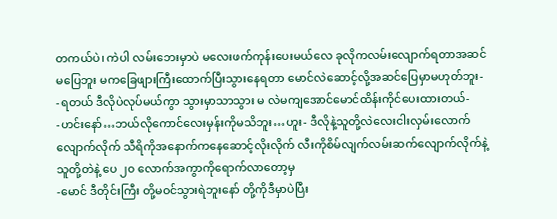တကယ်ပဲ၊ ကဲပါ လမ်းဘေးမှာပဲ မလေးဖက်ကုန်းပေးမယ်လေ ခုလိုကလမ်းလျောက်ရတာအဆင်မပြေဘူး မကခြေဖျားကြီးထောက်ပြီးသွားနေရတာ မောင်လဲဆောင့်လို့အဆင်ပြေမှာမဟုတ်ဘူး-
-ရတယ် ဒီလိုပဲလုပ်မယ်ကွာ သွားမှာသာသွား မ လဲမကျအောင်မောင်ထိန်းကိုင်ပေးထားတယ်-
-ဟင်းနော်…ဘယ်လိုကောင်လေးမှန်းကိုမသိဘူး…ဟူး- ဒီလိုနဲ့သူတို့လဲလေးငါးလှမ်းလောက် လျောက်လိုက် သီရိကိုအနောက်ကနေဆောင့်လိုးလိုက် လီးကိုစိမ်လျက်လမ်းဆက်လျောက်လိုက်နဲ့ သူတို့တဲနဲ့ ပေ ၂၀ လောက်အကွာကိုရောက်လာတော့မှ
-မောင် ဒီတိုင်းကြီး တို့မဝင်သွားရဲဘူးနော် တို့ကိုဒီမှာပဲပြီး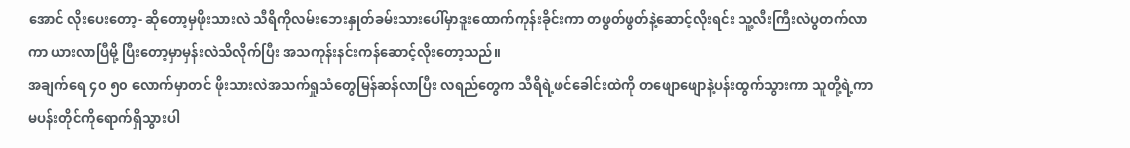အောင် လိုးပေးတော့- ဆိုတော့မှဖိုးသားလဲ သီရိကိုလမ်းဘေးနှုတ်ခမ်းသားပေါ်မှာဒူးထောက်ကုန်းခိုင်းကာ တဖွတ်ဖွတ်နဲ့ဆောင့်လိုးရင်း သူ့လီးကြီးလဲပွတက်လာကာ ယားလာပြီမို့ ပြီးတော့မှာမှန်းလဲသိလိုက်ပြီး အသကုန်းနင်းကန်ဆောင့်လိုးတော့သည်။
အချက်ရေ ၄၀ ၅၀ လောက်မှာတင် ဖိုးသားလဲအသက်ရှုသံတွေမြန်ဆန်လာပြီး လရည်တွေက သီရိရဲ့ဖင်ခေါင်းထဲကို တဖျောဖျောနဲ့ပန်းထွက်သွားကာ သူတို့ရဲ့ကာမပန်းတိုင်ကိုရောက်ရှိသွားပါ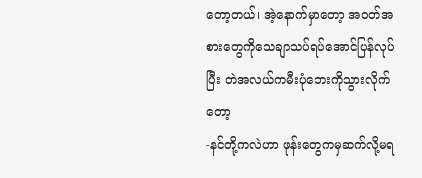တော့တယ်၊ အဲ့နောက်မှာတော့ အဝတ်အစားတွေကိုသေချာသပ်ရပ်အောင်ပြန်လုပ်ပြီး တဲအလယ်ကမီးပုံဘေးကိုသွားလိုက်တော့
-နင်တို့ကလဲဟာ ဖုန်းတွေကမှဆက်လို့မရ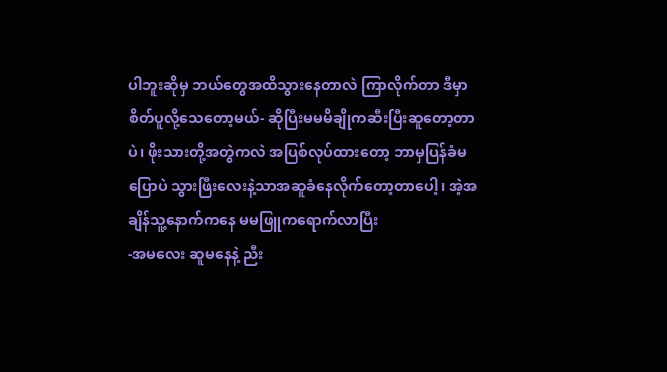ပါဘူးဆိုမှ ဘယ်တွေအထိသွားနေတာလဲ ကြာလိုက်တာ ဒီမှာစိတ်ပူလို့သေတော့မယ်- ဆိုပြီးမမမိချိုကဆီးပြီးဆူတော့တာပဲ၊ ဖိုးသားတို့အတွဲကလဲ အပြစ်လုပ်ထားတော့ ဘာမှပြန်ခံမပြောပဲ သွားဖြီးလေးနဲ့သာအဆူခံနေလိုက်တော့တာပေါ့၊ အဲ့အချိန်သူ့နောက်ကနေ မမဖြူကရောက်လာပြီး
-အမလေး ဆူမနေနဲ့ ညီး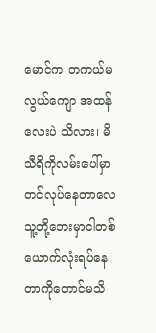မောင်က တကယ်မလွယ်ကျော အထန်လေးပဲ သိလား၊ မိသီရိကိုလမ်းပေါ်မှာတင်လုပ်နေတာလေ သူ့တို့ဘေးမှာငါတစ်ယောက်လုံးရပ်နေတာကိုတောင်မသိ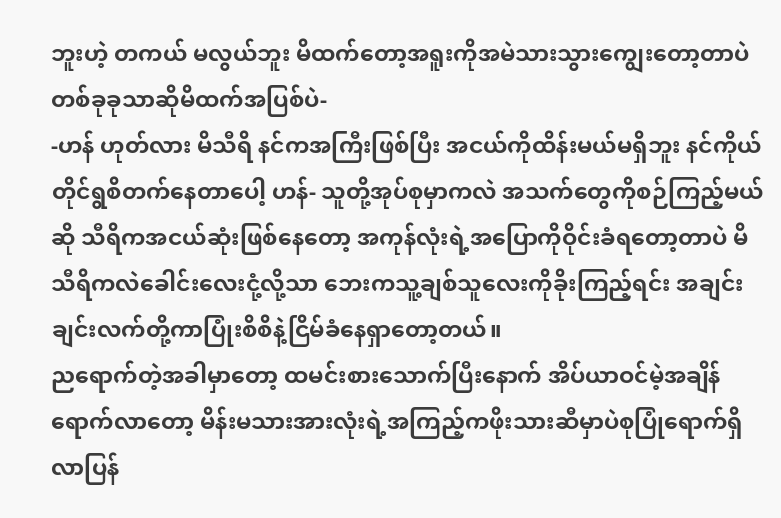ဘူးဟဲ့ တကယ် မလွယ်ဘူး မိထက်တော့အရူးကိုအမဲသားသွားကျွေးတော့တာပဲ တစ်ခုခုသာဆိုမိထက်အပြစ်ပဲ-
-ဟန် ဟုတ်လား မိသီရိ နင်ကအကြီးဖြစ်ပြီး အငယ်ကိုထိန်းမယ်မရှိဘူး နင်ကိုယ်တိုင်ရွစိတက်နေတာပေါ့ ဟန်- သူတို့အုပ်စုမှာကလဲ အသက်တွေကိုစဉ်ကြည့်မယ်ဆို သီရိကအငယ်ဆုံးဖြစ်နေတော့ အကုန်လုံးရဲ့အပြောကိုဝိုင်းခံရတော့တာပဲ မိသီရိကလဲခေါင်းလေးငုံ့လို့သာ ဘေးကသူ့ချစ်သူလေးကိုခိုးကြည့်ရင်း အချင်းချင်းလက်တို့ကာပြုံးစိစိနဲ့ငြိမ်ခံနေရှာတော့တယ်။
ညရောက်တဲ့အခါမှာတော့ ထမင်းစားသောက်ပြီးနောက် အိပ်ယာဝင်မဲ့အချိန်ရောက်လာတော့ မိန်းမသားအားလုံးရဲ့အကြည့်ကဖိုးသားဆီမှာပဲစုပြုံရောက်ရှိလာပြန်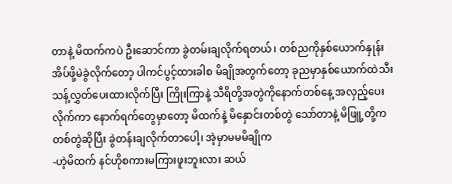တာနဲ့ မိထက်ကပဲ ဦးဆောင်ကာ ခွဲတမ်းချလိုက်ရတယ်၊ တစ်ညကိုနှစ်ယောက်နှုန်းအိပ်ဖို့မဲခွဲလိုက်တော့ ပါကင်ပွင့်ထားခါစ မိချိုအတွက်တော့ ခုညမှာနှစ်ယောက်ထဲသီးသန့်လွှတ်ပေးထားလိုက်ပြီး ကြိုးကြာနဲ့ သီရိတို့အတွဲကိုနောက်တစ်နေ့ အလှည့်ပေးလိုက်ကာ နောက်ရက်တွေမှာတော့ မိထက်နဲ့ မိနှောင်းတစ်တွဲ သော်တာနဲ့ မိဖြူ့တို့ကတစ်တွဲဆိုပြီး ခွဲတန်းချလိုက်တာပေါ့၊ အဲ့မှာမမမိချိုက
-ဟဲ့မိထက် နင်ဟိုစကားမကြားဖူးဘူးလား ဆယ်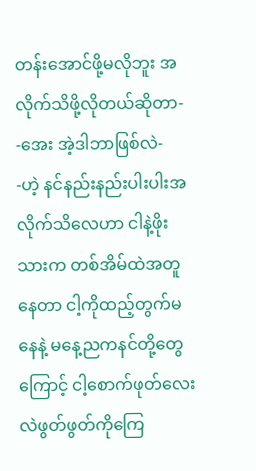တန်းအောင်ဖို့မလိုဘူး အလိုက်သိဖို့လိုတယ်ဆိုတာ-
-အေး အဲ့ဒါဘာဖြစ်လဲ-
-ဟဲ့ နင်နည်းနည်းပါးပါးအလိုက်သိလေဟာ ငါနဲ့ဖိုးသားက တစ်အိမ်ထဲအတူနေတာ ငါ့ကိုထည့်တွက်မနေနဲ့ မနေ့ညကနင်တို့တွေကြောင့် ငါ့စောက်ဖုတ်လေးလဲဖွတ်ဖွတ်ကိုကြေ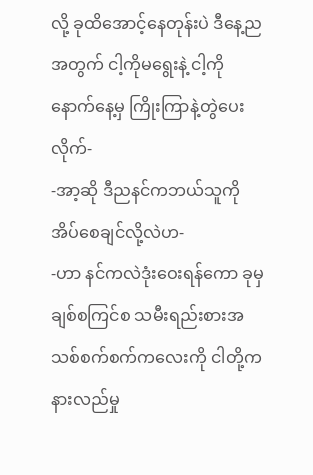လို့ ခုထိအောင့်နေတုန်းပဲ ဒီနေ့ညအတွက် ငါ့ကိုမရွေးနဲ့ ငါ့ကိုနောက်နေ့မှ ကြိုးကြာနဲ့တွဲပေးလိုက်-
-အာ့ဆို ဒီညနင်ကဘယ်သူကိုအိပ်စေချင်လို့လဲဟ-
-ဟာ နင်ကလဲဒုံးဝေးရန်ကော ခုမှချစ်စကြင်စ သမီးရည်းစားအသစ်စက်စက်ကလေးကို ငါတို့ကနားလည်မှု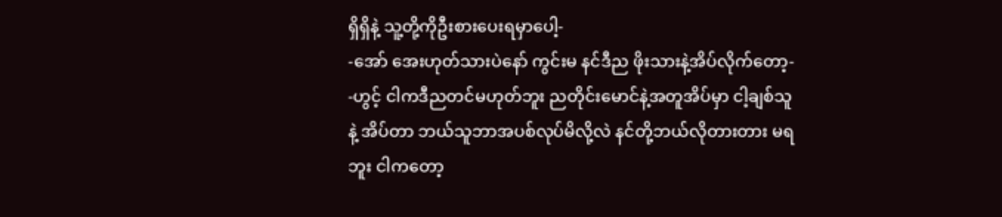ရှိရှိနဲ့ သူ့တို့ကိုဦးစားပေးရမှာပေါ့-
-အော် အေးဟုတ်သားပဲနော် ကွင်းမ နင်ဒီည ဖိုးသားနဲ့အိပ်လိုက်တော့-
-ဟွင့် ငါကဒီညတင်မဟုတ်ဘူး ညတိုင်းမောင်နဲ့အတူအိပ်မှာ ငါ့ချစ်သူနဲ့ အိပ်တာ ဘယ်သူဘာအပစ်လုပ်မိလို့လဲ နင်တို့ဘယ်လိုတားတား မရဘူး ငါကတော့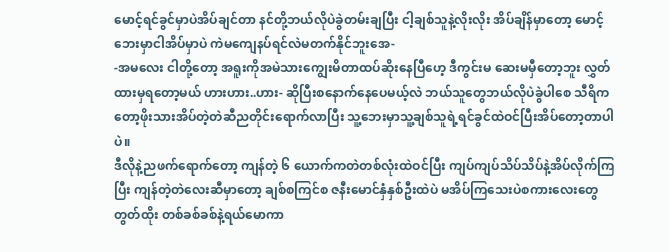မောင့်ရင်ခွင်မှာပဲအိပ်ချင်တာ နင်တို့ဘယ်လိုပဲခွဲတမ်းချပြီး ငါ့ချစ်သူနဲ့လိုးလိုး အိပ်ချိန်မှာတော့ မောင့်ဘေးမှာငါအိပ်မှာပဲ ကဲမကျေနပ်ရင်လဲမတက်နိုင်ဘူးအေ-
-အမလေး ငါတို့တော့ အရူးကိုအမဲသားကျွေးမိတာထပ်ဆိုးနေပြီဟေ့ ဒီကွင်းမ ဆေးမမှီတော့ဘူး လွှတ်ထားမှရတော့မယ် ဟားဟား..ဟား- ဆိုပြီးစနောက်နေပေမယ့်လဲ ဘယ်သူတွေဘယ်လိုပဲခွဲပါစေ သီရိကတော့ဖိုးသားအိပ်တဲ့တဲဆီညတိုင်းရောက်လာပြီး သူ့ဘေးမှာသူ့ချစ်သူရဲ့ရင်ခွင်ထဲဝင်ပြီးအိပ်တော့တာပါပဲ။
ဒီလိုနဲ့ညဖက်ရောက်တော့ ကျန်တဲ့ ၆ ယောက်ကတဲတစ်လုံးထဲဝင်ပြီး ကျပ်ကျပ်သိပ်သိပ်နဲ့အိပ်လိုက်ကြပြီး ကျန်တဲ့တဲလေးဆီမှာတော့ ချစ်စကြင်စ ဇနီးမောင်နှံနှစ်ဦးထဲပဲ မအိပ်ကြသေးပဲစကားလေးတွေတွတ်ထိုး တစ်ခစ်ခစ်နဲ့ရယ်မောကာ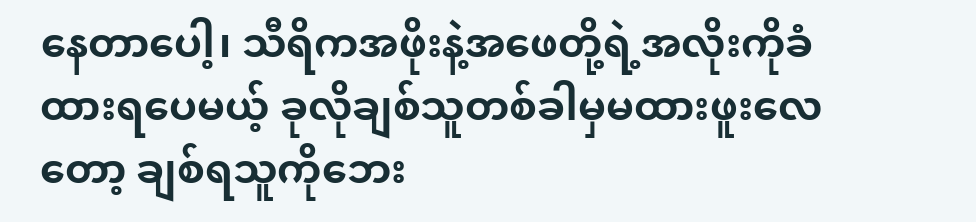နေတာပေါ့၊ သီရိကအဖိုးနဲ့အဖေတို့ရဲ့အလိုးကိုခံထားရပေမယ့် ခုလိုချစ်သူတစ်ခါမှမထားဖူးလေတော့ ချစ်ရသူကိုဘေး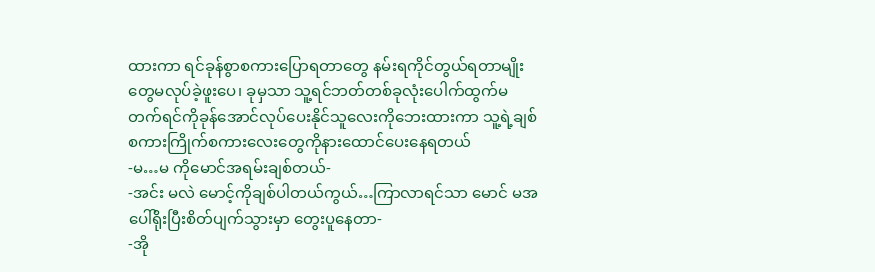ထားကာ ရင်ခုန်စွာစကားပြောရတာတွေ နမ်းရကိုင်တွယ်ရတာမျိုးတွေမလုပ်ခဲ့ဖူးပေ၊ ခုမှသာ သူ့ရင်ဘတ်တစ်ခုလုံးပေါက်ထွက်မတက်ရင်ကိုခုန်အောင်လုပ်ပေးနိုင်သူလေးကိုဘေးထားကာ သူ့ရဲ့ချစ်စကားကြိုက်စကားလေးတွေကိုနားထောင်ပေးနေရတယ်
-မ…မ ကိုမောင်အရမ်းချစ်တယ်-
-အင်း မလဲ မောင့်ကိုချစ်ပါတယ်ကွယ်…ကြာလာရင်သာ မောင် မအပေါ်ရိုးပြီးစိတ်ပျက်သွားမှာ တွေးပူနေတာ-
-အို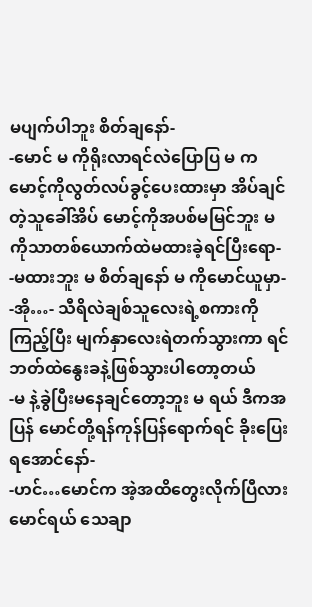မပျက်ပါဘူး စိတ်ချနော်-
-မောင် မ ကိုရိုးလာရင်လဲပြောပြ မ ကမောင့်ကိုလွတ်လပ်ခွင့်ပေးထားမှာ အိပ်ချင်တဲ့သူခေါ်အိပ် မောင့်ကိုအပစ်မမြင်ဘူး မ ကိုသာတစ်ယောက်ထဲမထားခဲ့ရင်ပြီးရော-
-မထားဘူး မ စိတ်ချနော် မ ကိုမောင်ယူမှာ-
-အို…- သီရိလဲချစ်သူလေးရဲ့စကားကိုကြည့်ပြီး မျက်နှာလေးရဲတက်သွားကာ ရင်ဘတ်ထဲနွေးခနဲ့ဖြစ်သွားပါတော့တယ်
-မ နဲ့ခွဲပြီးမနေချင်တော့ဘူး မ ရယ် ဒီကအပြန် မောင်တို့ရန်ကုန်ပြန်ရောက်ရင် ခိုးပြေးရအောင်နော်-
-ဟင်…မောင်က အဲ့အထိတွေးလိုက်ပြီလား မောင်ရယ် သေချာ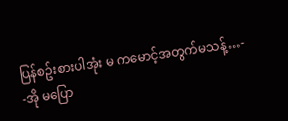ပြန်စဥ်းစားပါအုံး မ ကမောင့်အတွက်မသန့်…-
-အို မပြော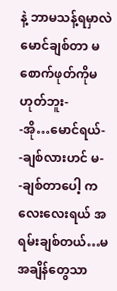နဲ့ ဘာမသန့်ရမှာလဲ မောင်ချစ်တာ မ စောက်ဖုတ်ကိုမဟုတ်ဘူး-
-အို…မောင်ရယ်-
-ချစ်လားဟင် မ-
-ချစ်တာပေါ့ ကလေးလေးရယ် အရမ်းချစ်တယ်…မ အချိန်တွေသာ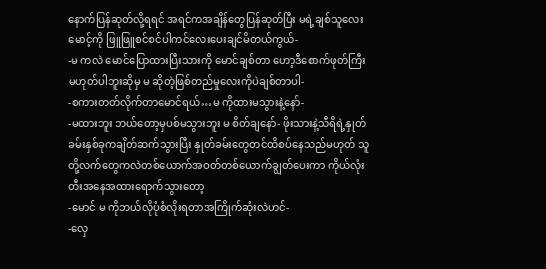နောက်ပြန်ဆုတ်လို့ရရင် အရင်ကအချိန်တွေပြန်ဆုတ်ပြီး မရဲ့ချစ်သူလေး မောင့်ကို ဖြူဖြူစင်စင်ပါကင်လေးပေးချင်မိတယ်ကွယ်-
-မ ကလဲ မောင်ပြောထားပြီးသားကို မောင်ချစ်တာ ဟော့ဒီစောက်ဖုတ်ကြီးမဟုတ်ပါဘူးဆိုမှ မ ဆိုတဲ့ဖြစ်တည်မှုလေးကိုပဲချစ်တာပါ-
-စကားတတ်လိုက်တာမောင်ရယ်…မ ကိုထားမသွားနဲ့နော်-
-မထားဘူး ဘယ်တော့မှပစ်မသွားဘူး မ စိတ်ချနော်- ဖိုးသားနဲ့သီရိရဲ့နှုတ်ခမ်းနှစ်ခုကချိတ်ဆက်သွားပြီး နှုတ်ခမ်းတွေတင်ထိစပ်နေသည်မဟုတ် သူတို့လက်တွေကလဲတစ်ယောက်အဝတ်တစ်ယောက်ချွတ်ပေးကာ ကိုယ်လုံးတီးအနေအထားရောက်သွားတော့
-မောင် မ ကိုဘယ်လိုပုံစံလိုးရတာအကြိုက်ဆုံးလဲဟင်-
-လှေ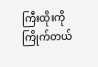ကြီးထိုးကိုကြိုက်တယ်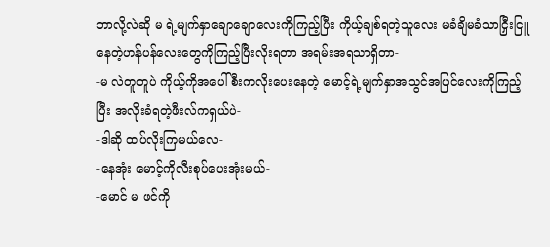ဘာလို့လဲဆို မ ရဲ့မျက်နှာချောချောလေးကိုကြည့်ပြီး ကိုယ့်ချစ်ရတဲ့သူလေး မခံချိမခံသာငြှီးငြူနေတဲ့ဟန်ပန်လေးတွေကိုကြည့်ပြီးလိုးရတာ အရမ်းအရသာရှိတာ-
-မ လဲတူတူပဲ ကိုယ့်ကိုအပေါ်စီးကလိုးပေးနေတဲ့ မောင့်ရဲ့မျက်နှာအသွင်အပြင်လေးကိုကြည့်ပြီး အလိုးခံရတဲ့ဖီးလ်ကရှယ်ပဲ-
-ဒါဆို ထပ်လိုးကြမယ်လေ-
-နေအုံး မောင့်ကိုလီးစုပ်ပေးအုံးမယ်-
-မောင် မ ဖင်ကို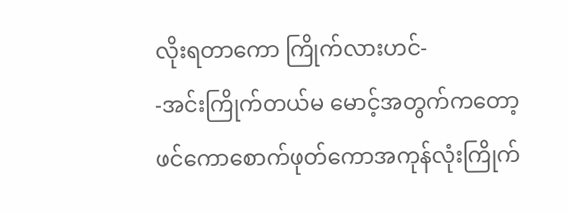လိုးရတာကော ကြိုက်လားဟင်-
-အင်းကြိုက်တယ်မ မောင့်အတွက်ကတော့ ဖင်ကောစောက်ဖုတ်ကောအကုန်လုံးကြိုက်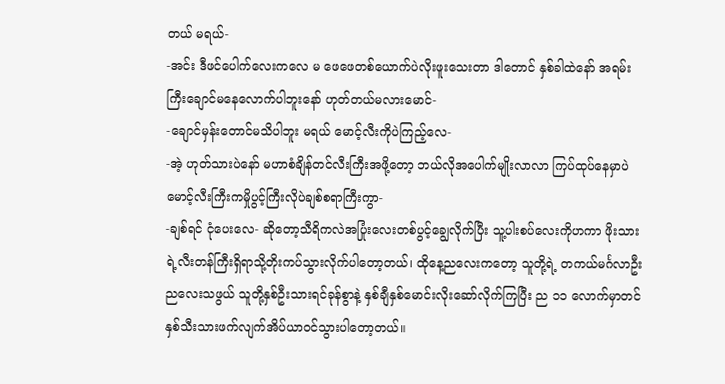တယ် မရယ်-
-အင်း ဒီဖင်ပေါက်လေးကလေ မ ဖေဖေတစ်ယောက်ပဲလိုးဖူးသေးတာ ဒါတောင် နှစ်ခါထဲနော် အရမ်းကြီးချောင်မနေလောက်ပါဘူးနော် ဟုတ်တယ်မလားမောင်-
-ချောင်မှန်းတောင်မသိပါဘူး မရယ် မောင့်လီးကိုပဲကြည့်လေ-
-အဲ့ ဟုတ်သားပဲနော် မဟာစံချိန်တင်လီးကြီးအဖို့တော့ ဘယ်လိုအပေါက်မျိုးလာလာ ကြပ်ထုပ်နေမှာပဲ မောင့်လီးကြီးကမှိုပွင့်ကြီးလိုပဲချစ်စရာကြီးကွာ-
-ချစ်ရင် ငုံပေးလေ- ဆိုတော့သီရိကလဲအပြုံးလေးတစ်ပွင့်ချွေလိုက်ပြီး သူ့ပါးစပ်လေးကိုဟကာ ဖိုးသားရဲ့လီးတန်ကြီးရှိရာသို့တိုးကပ်သွားလိုက်ပါတော့တယ်၊ ထိုနေ့ညလေးကတော့ သူတို့ရဲ့ တကယ်မင်္ဂလာဦးညလေးသဖွယ် သူတို့နှစ်ဦးသားရင်ခုန်စွာနဲ့ နှစ်ချီနှစ်မောင်းလိုးဆော်လိုက်ကြပြီး ည ၁၁ လောက်မှာတင်နှစ်သီးသားဖက်လျက်အိပ်ယာဝင်သွားပါတော့တယ်။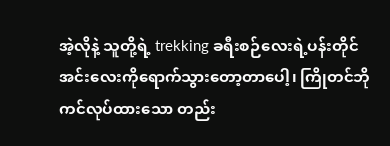အဲ့လိုနဲ့ သူတို့ရဲ့ trekking ခရီးစဉ်လေးရဲ့ပန်းတိုင် အင်းလေးကိုရောက်သွားတော့တာပေါ့၊ ကြိုတင်ဘိုကင်လုပ်ထားသော တည်း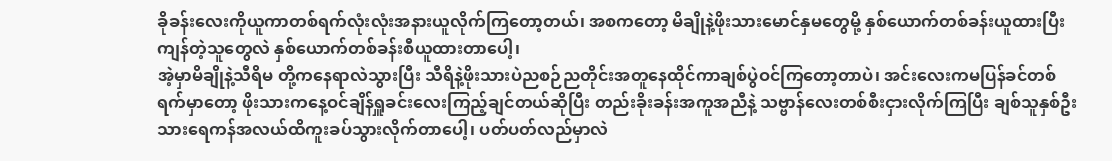ခိုခန်းလေးကိုယူကာတစ်ရက်လုံးလုံးအနားယူလိုက်ကြတော့တယ်၊ အစကတော့ မိချိုနဲ့ဖိုးသားမောင်နှမတွေမို့ နှစ်ယောက်တစ်ခန်းယူထားပြီး ကျန်တဲ့သူတွေလဲ နှစ်ယောက်တစ်ခန်းစီယူထားတာပေါ့၊
အဲ့မှာမိချိုနဲ့သီရိမ တို့ကနေရာလဲသွားပြီး သီရိနဲ့ဖိုးသားပဲညစဉ်ညတိုင်းအတူနေထိုင်ကာချစ်ပွဲဝင်ကြတော့တာပဲ၊ အင်းလေးကမပြန်ခင်တစ်ရက်မှာတော့ ဖိုးသားကနေ့ဝင်ချိန်ရှူခင်းလေးကြည့်ချင်တယ်ဆိုပြီး တည်းခိုးခန်းအကူအညီနဲ့ သဗ္ဗာန်လေးတစ်စီးငှားလိုက်ကြပြီး ချစ်သူနှစ်ဦးသားရေကန်အလယ်ထိကူးခပ်သွားလိုက်တာပေါ့၊ ပတ်ပတ်လည်မှာလဲ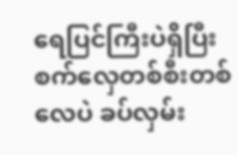ရေပြင်ကြီးပဲရှိပြီး စက်လှေတစ်စီးတစ်လေပဲ ခပ်လှမ်း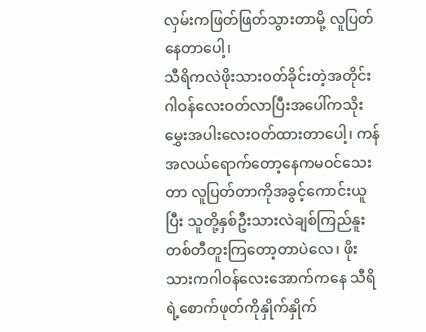လှမ်းကဖြတ်ဖြတ်သွားတာမို့ လူပြတ်နေတာပေါ့၊
သီရိကလဲဖိုးသားဝတ်ခိုင်းတဲ့အတိုင်း ဂါဝန်လေးဝတ်လာပြီးအပေါ်ကသိုးမွှေးအပါးလေးဝတ်ထားတာပေါ့၊ ကန်အလယ်ရောက်တော့နေကမဝင်သေးတာ လူပြတ်တာကိုအခွင့်ကောင်းယူပြီး သူတို့နှစ်ဦးသားလဲချစ်ကြည်နူး တစ်တီတူးကြတော့တာပဲလေ၊ ဖိုးသားကဂါဝန်လေးအောက်ကနေ သီရိရဲ့စောက်ဖုတ်ကိုနှိုက်နှိုက်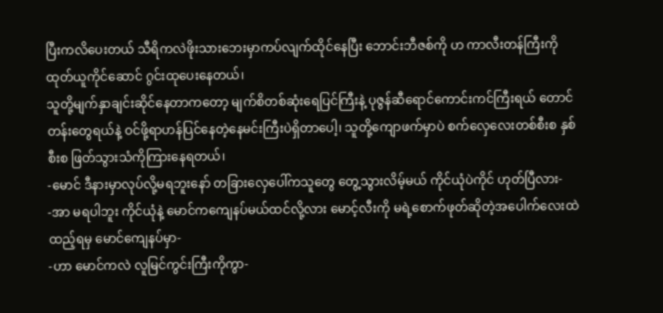ပြီးကလိပေးတယ် သီရိကလဲဖိုးသားဘေးမှာကပ်လျက်ထိုင်နေပြီး ဘောင်းဘီဇစ်ကို ဟ ကာလီးတန်ကြီးကိုထုတ်ယူကိုင်ဆောင် ဂွင်းထုပေးနေတယ်၊
သူတို့မျက်နှာချင်းဆိုင်နေတာကတော့ မျက်စိတစ်ဆုံးရေပြင်ကြီးနဲ့ ပုဇွန်ဆီရောင်ကောင်းကင်ကြီးရယ် တောင်တန်းတွေရယ်နဲ့ ဝင်ဖို့ရာဟန်ပြင်နေတဲ့နေမင်းကြီးပဲရှိတာပေါ့၊ သူတို့ကျောဖက်မှာပဲ စက်လှေလေးတစ်စီးစ နှစ်စီးစ ဖြတ်သွားသံကိုကြားနေရတယ်၊
-မောင် ဒီနားမှာလုပ်လို့မရဘူးနော် တခြားလှေပေါ်ကသူတွေ တွေ့သွားလိမ့်မယ် ကိုင်ယုံပဲကိုင် ဟုတ်ပြီလား-
-အာ မရပါဘူး ကိုင်ယုံနဲ့ မောင်ကကျေနပ်မယ်ထင်လို့လား မောင့်လီးကို မရဲ့စောက်ဖုတ်ဆိုတဲ့အပေါက်လေးထဲထည့်ရမှ မောင်ကျေနပ်မှာ-
-ဟာ မောင်ကလဲ လူမြင်ကွင်းကြီးကိုကွာ-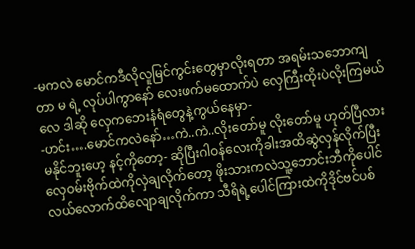-မကလဲ မောင်ကဒီလိုလူမြင်ကွင်းတွေမှာလိုးရတာ အရမ်းသဘောကျတာ မ ရဲ့ လုပ်ပါကွာနော် လေးဖက်မထောက်ပဲ လှေကြီးထိုးပဲလိုးကြမယ်လေ ဒါဆို လှေကဘေးနံရံတွေနဲ့ကွယ်နေမှာ-
-ဟင်း….မောင်ကလဲနော်…ကဲ..ကဲ..လိုးတော်မူ လိုးတော်မူ ဟုတ်ပြီလား မနိုင်ဘူးဟေ့ နင့်ကိုတော့- ဆိုပြီးဂါဝန်လေးကိုခါးအထိဆွဲလှန်လိုက်ပြီး လှေဝမ်းဗိုက်ထဲကိုလှဲချလိုက်တော့ ဖိုးသားကလဲသူ့ဘောင်းဘီကိုပေါင်လယ်လောက်ထိလျောချလိုက်ကာ သီရိရဲ့ပေါင်ကြားထဲကိုဒိုင်ဗင်ပစ်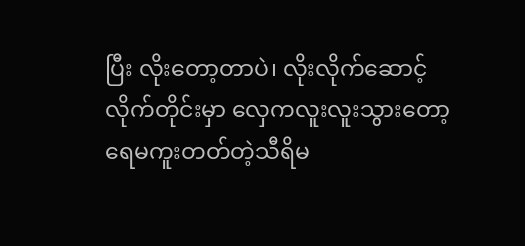ပြီး လိုးတော့တာပဲ၊ လိုးလိုက်ဆောင့်လိုက်တိုင်းမှာ လှေကလူးလူးသွားတော့ ရေမကူးတတ်တဲ့သီရိမ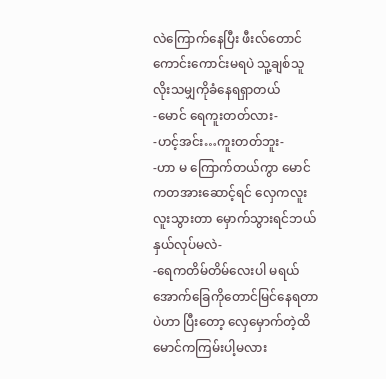လဲကြောက်နေပြီး ဖီးလ်တောင်ကောင်းကောင်းမရပဲ သူ့ချစ်သူလိုးသမျှကိုခံနေရရှာတယ်
-မောင် ရေကူးတတ်လား-
-ဟင့်အင်း…ကူးတတ်ဘူး-
-ဟာ မ ကြောက်တယ်ကွာ မောင်ကတအားဆောင့်ရင် လှေကလူးလူးသွားတာ မှောက်သွားရင်ဘယ်နှယ်လုပ်မလဲ-
-ရေကတိမ်တိမ်လေးပါ မရယ် အောက်ခြေကိုတောင်မြင်နေရတာပဲဟာ ပြီးတော့ လှေမှောက်တဲ့ထိမောင်ကကြမ်းပါ့မလား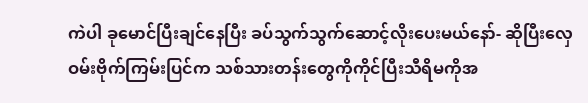ကဲပါ ခုမောင်ပြီးချင်နေပြီး ခပ်သွက်သွက်ဆောင့်လိုးပေးမယ်နော်- ဆိုပြီးလှေဝမ်းဗိုက်ကြမ်းပြင်က သစ်သားတန်းတွေကိုကိုင်ပြီးသီရိမကိုအ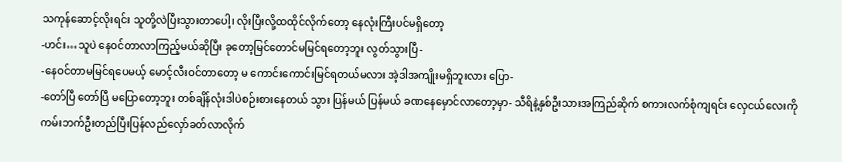သကုန်ဆောင့်လိုးရင်း သူတို့လဲပြီးသွားတာပေါ့၊ လိုးပြီးလို့ထထိုင်လိုက်တော့ နေလုံးကြီးပင်မရှိတော့
-ဟင်း…သူပဲ နေဝင်တာလာကြည့်မယ်ဆိုပြီး ခုတော့မြင်တောင်မမြင်ရတော့ဘူး လွတ်သွားပြီ-
-နေဝင်တာမမြင်ရပေမယ့် မောင့်လီးဝင်တာတော့ မ ကောင်းကောင်းမြင်ရတယ်မလား အဲ့ဒါအကျိုးမရှိဘူးလား ပြော-
-တော်ပြီ တော်ပြီ မပြောတော့ဘူး တစ်ချိန်လုံးဒါပဲစဉ်းစားနေတယ် သွား ပြန်မယ် ပြန်မယ် ခဏနေမှောင်လာတော့မှာ- သီရိနဲ့နှစ်ဦးသားအကြည်ဆိုက် စကားလက်စုံကျရင်း လှေငယ်လေးကို ကမ်းဘက်ဦးတည်ပြီးပြန်လည်လှော်ခတ်လာလိုက်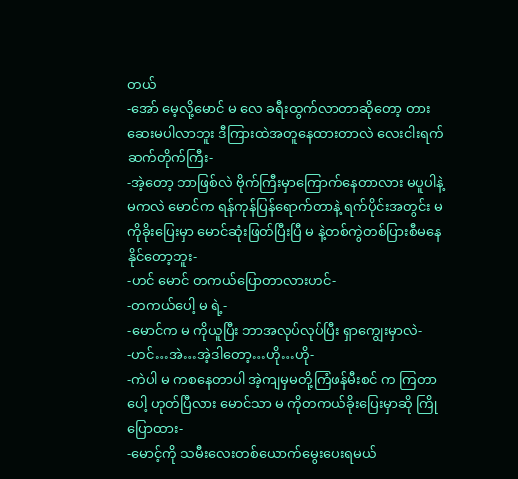တယ်
-အော် မေ့လို့မောင် မ လေ ခရီးထွက်လာတာဆိုတော့ တားဆေးမပါလာဘူး ဒီကြားထဲအတူနေထားတာလဲ လေးငါးရက်ဆက်တိုက်ကြီး-
-အဲ့တော့ ဘာဖြစ်လဲ ဗိုက်ကြီးမှာကြောက်နေတာလား မပူပါနဲ့မကလဲ မောင်က ရန်ကုန်ပြန်ရောက်တာနဲ့ ရက်ပိုင်းအတွင်း မ ကိုခိုးပြေးမှာ မောင်ဆုံးဖြတ်ပြီးပြီ မ နဲ့တစ်ကွဲတစ်ပြားစီမနေနိုင်တော့ဘူး-
-ဟင် မောင် တကယ်ပြောတာလားဟင်-
-တကယ်ပေါ့ မ ရဲ့-
-မောင်က မ ကိုယူပြီး ဘာအလုပ်လုပ်ပြီး ရှာကျွေးမှာလဲ-
-ဟင်…အဲ…အဲ့ဒါတော့…ဟို…ဟို-
-ကဲပါ မ ကစနေတာပါ အဲ့ကျမှမတို့ကြံဖန်မီးစင် က ကြတာပေါ့ ဟုတ်ပြီလား မောင်သာ မ ကိုတကယ်ခိုးပြေးမှာဆို ကြိုပြောထား-
-မောင့်ကို သမီးလေးတစ်ယောက်မွေးပေးရမယ်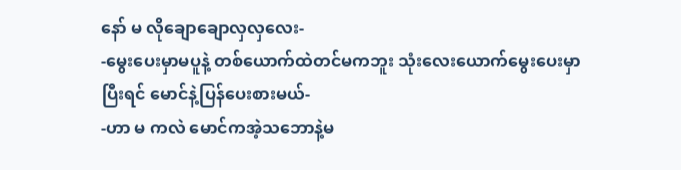နော် မ လိုချောချောလှလှလေး-
-မွေးပေးမှာမပူနဲ့ တစ်ယောက်ထဲတင်မကဘူး သုံးလေးယောက်မွေးပေးမှာ ပြီးရင် မောင်နဲ့ပြန်ပေးစားမယ်-
-ဟာ မ ကလဲ မောင်ကအဲ့သဘောနဲ့မ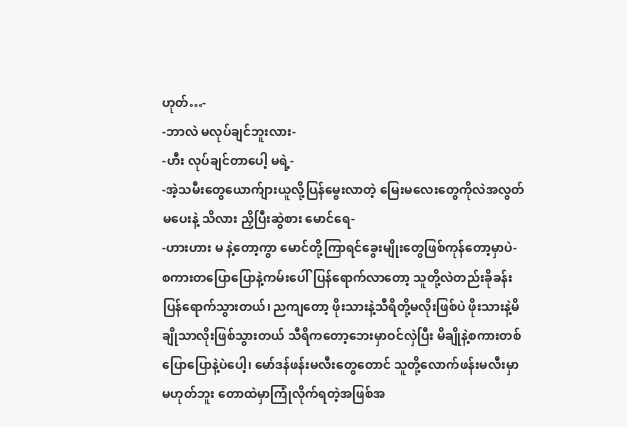ဟုတ်…-
-ဘာလဲ မလုပ်ချင်ဘူးလား-
-ဟီး လုပ်ချင်တာပေါ့ မရဲ့-
-အဲ့သမီးတွေယောက်ျားယူလို့ပြန်မွေးလာတဲ့ မြေးမလေးတွေကိုလဲအလွတ်မပေးနဲ့ သိလား ညှိပြီးဆွဲစား မောင်ရေ-
-ဟားဟား မ နဲ့တော့ကွာ မောင်တို့ကြာရင်ခွေးမျိုးတွေဖြစ်ကုန်တော့မှာပဲ- စကားတပြောပြောနဲ့ကမ်းပေါ်ပြန်ရောက်လာတော့ သူတို့လဲတည်းခိုခန်းပြန်ရောက်သွားတယ်၊ ညကျတော့ ဖိုးသားနဲ့သီရိတို့မလိုးဖြစ်ပဲ ဖိုးသားနဲ့မိချိုသာလိုးဖြစ်သွားတယ် သီရိကတော့ဘေးမှာဝင်လှဲပြီး မိချိုနဲ့စကားတစ်ပြောပြောနဲ့ပဲပေါ့၊ မော်ဒန်ဖန်းမလီးတွေတောင် သူတို့လောက်ဖန်းမလီးမှာမဟုတ်ဘူး တောထဲမှာကြုံလိုက်ရတဲ့အဖြစ်အ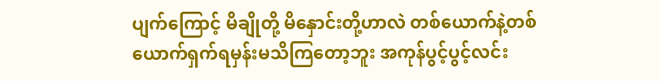ပျက်ကြောင့် မိချိုတို့ မိနှောင်းတို့ဟာလဲ တစ်ယောက်နဲ့တစ်ယောက်ရှက်ရမှန်းမသိကြတော့ဘူး အကုန်ပွင့်ပွင့်လင်း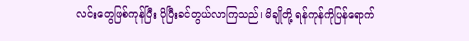လင်းတွေဖြစ်ကုန်ပြီး ပိုပြီးခင်တွယ်လာကြသည်၊ မိချိုတို့ ရန်ကုန်ကိုပြန်ရောက်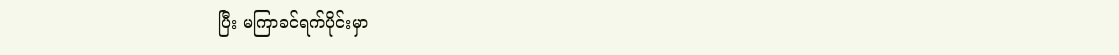ပြီး မကြာခင်ရက်ပိုင်းမှာ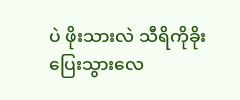ပဲ ဖိုးသားလဲ သီရိကိုခိုးပြေးသွားလေ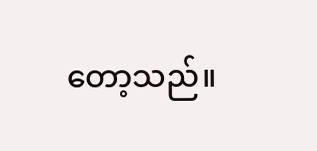တော့သည်။